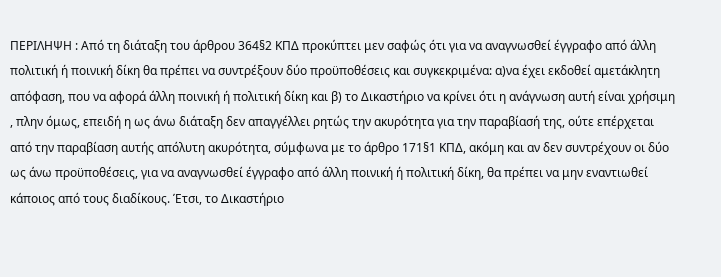ΠΕΡΙΛΗΨΗ : Από τη διάταξη του άρθρου 364§2 ΚΠΔ προκύπτει μεν σαφώς ότι για να αναγνωσθεί έγγραφο από άλλη πολιτική ή ποινική δίκη θα πρέπει να συντρέξουν δύο προϋποθέσεις και συγκεκριμένα: α)να έχει εκδοθεί αμετάκλητη απόφαση, που να αφορά άλλη ποινική ή πολιτική δίκη και β) το Δικαστήριο να κρίνει ότι η ανάγνωση αυτή είναι χρήσιμη , πλην όμως, επειδή η ως άνω διάταξη δεν απαγγέλλει ρητώς την ακυρότητα για την παραβίασή της, ούτε επέρχεται από την παραβίαση αυτής απόλυτη ακυρότητα, σύμφωνα με το άρθρο 171§1 ΚΠΔ, ακόμη και αν δεν συντρέχουν οι δύο ως άνω προϋποθέσεις, για να αναγνωσθεί έγγραφο από άλλη ποινική ή πολιτική δίκη, θα πρέπει να μην εναντιωθεί κάποιος από τους διαδίκους. Έτσι, το Δικαστήριο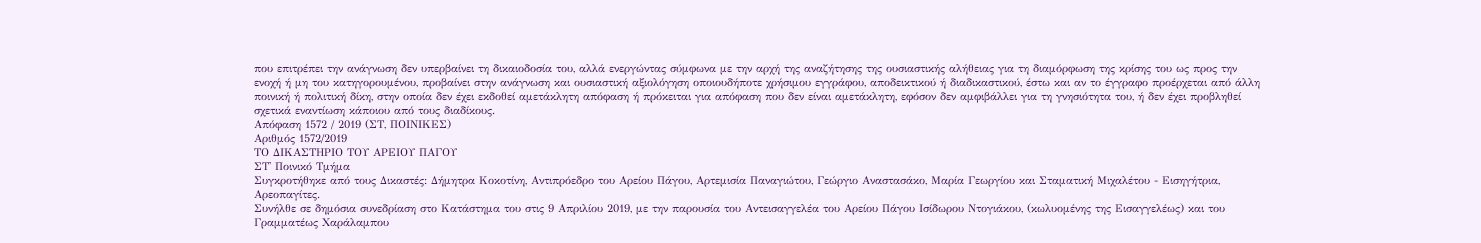που επιτρέπει την ανάγνωση δεν υπερβαίνει τη δικαιοδοσία του, αλλά ενεργώντας σύμφωνα με την αρχή της αναζήτησης της ουσιαστικής αλήθειας για τη διαμόρφωση της κρίσης του ως προς την ενοχή ή μη του κατηγορουμένου, προβαίνει στην ανάγνωση και ουσιαστική αξιολόγηση οποιουδήποτε χρήσιμου εγγράφου, αποδεικτικού ή διαδικαστικού, έστω και αν το έγγραφο προέρχεται από άλλη ποινική ή πολιτική δίκη, στην οποία δεν έχει εκδοθεί αμετάκλητη απόφαση ή πρόκειται για απόφαση που δεν είναι αμετάκλητη, εφόσον δεν αμφιβάλλει για τη γνησιότητα του, ή δεν έχει προβληθεί σχετικά εναντίωση κάποιου από τους διαδίκους.
Απόφαση 1572 / 2019 (ΣΤ, ΠΟΙΝΙΚΕΣ)
Αριθμός 1572/2019
ΤΟ ΔΙΚΑΣΤΗΡΙΟ ΤΟΥ ΑΡΕΙΟΥ ΠΑΓΟΥ
ΣΤ' Ποινικό Τμήμα
Συγκροτήθηκε από τους Δικαστές: Δήμητρα Κοκοτίνη, Αντιπρόεδρο του Αρείου Πάγου, Αρτεμισία Παναγιώτου, Γεώργιο Αναστασάκο, Μαρία Γεωργίου και Σταματική Μιχαλέτου - Εισηγήτρια, Αρεοπαγίτες.
Συνήλθε σε δημόσια συνεδρίαση στο Κατάστημα του στις 9 Απριλίου 2019, με την παρουσία του Αντεισαγγελέα του Αρείου Πάγου Ισίδωρου Ντογιάκου, (κωλυομένης της Εισαγγελέως) και του Γραμματέως Χαράλαμπου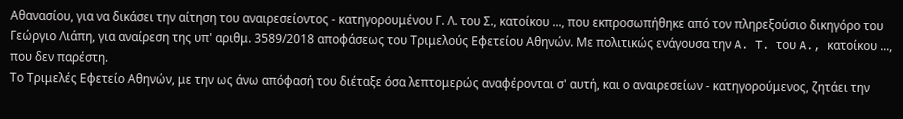Αθανασίου, για να δικάσει την αίτηση του αναιρεσείοντος - κατηγορουμένου Γ. Λ. του Σ., κατοίκου ..., που εκπροσωπήθηκε από τον πληρεξούσιο δικηγόρο του Γεώργιο Λιάπη, για αναίρεση της υπ' αριθμ. 3589/2018 αποφάσεως του Τριμελούς Εφετείου Αθηνών. Με πολιτικώς ενάγουσα την A. T. του A., κατοίκου ..., που δεν παρέστη.
Το Τριμελές Εφετείο Αθηνών, με την ως άνω απόφασή του διέταξε όσα λεπτομερώς αναφέρονται σ' αυτή, και ο αναιρεσείων - κατηγορούμενος, ζητάει την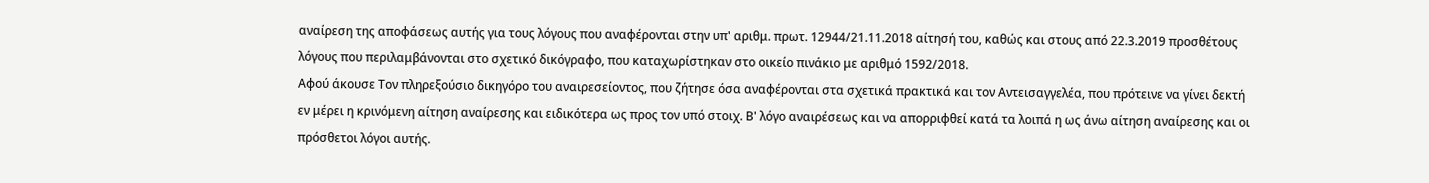αναίρεση της αποφάσεως αυτής για τους λόγους που αναφέρονται στην υπ' αριθμ. πρωτ. 12944/21.11.2018 αίτησή του, καθώς και στους από 22.3.2019 προσθέτους λόγους που περιλαμβάνονται στο σχετικό δικόγραφο, που καταχωρίστηκαν στο οικείο πινάκιο με αριθμό 1592/2018.
Αφού άκουσε Τον πληρεξούσιο δικηγόρο του αναιρεσείοντος, που ζήτησε όσα αναφέρονται στα σχετικά πρακτικά και τον Αντεισαγγελέα, που πρότεινε να γίνει δεκτή εν μέρει η κρινόμενη αίτηση αναίρεσης και ειδικότερα ως προς τον υπό στοιχ. Β' λόγο αναιρέσεως και να απορριφθεί κατά τα λοιπά η ως άνω αίτηση αναίρεσης και οι πρόσθετοι λόγοι αυτής.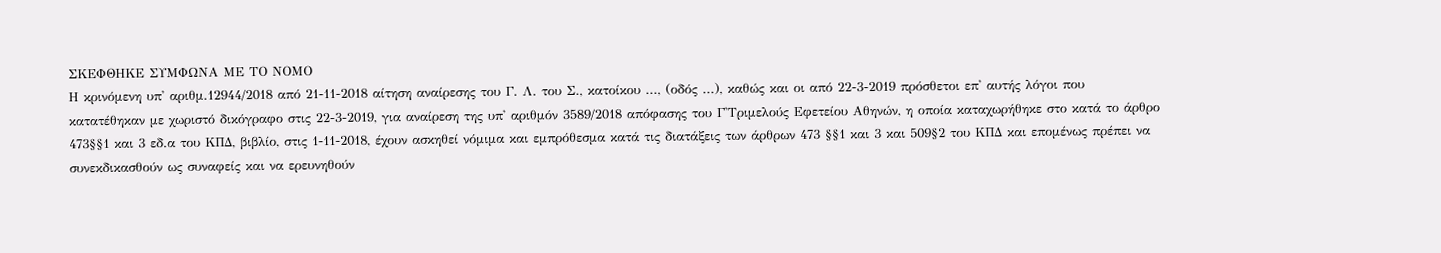ΣΚΕΦΘΗΚΕ ΣΥΜΦΩΝΑ ΜΕ ΤΟ ΝΟΜΟ
Η κρινόμενη υπ' αριθμ.12944/2018 από 21-11-2018 αίτηση αναίρεσης του Γ. Λ. του Σ., κατοίκου ..., (οδός ...), καθώς και οι από 22-3-2019 πρόσθετοι επ' αυτής λόγοι που κατατέθηκαν με χωριστό δικόγραφο στις 22-3-2019, για αναίρεση της υπ' αριθμόν 3589/2018 απόφασης του Γ'Τριμελούς Εφετείου Αθηνών, η οποία καταχωρήθηκε στο κατά το άρθρο 473§§1 και 3 εδ.α του ΚΠΔ, βιβλίο, στις 1-11-2018, έχουν ασκηθεί νόμιμα και εμπρόθεσμα κατά τις διατάξεις των άρθρων 473 §§1 και 3 και 509§2 του ΚΠΔ και επομένως πρέπει να συνεκδικασθούν ως συναφείς και να ερευνηθούν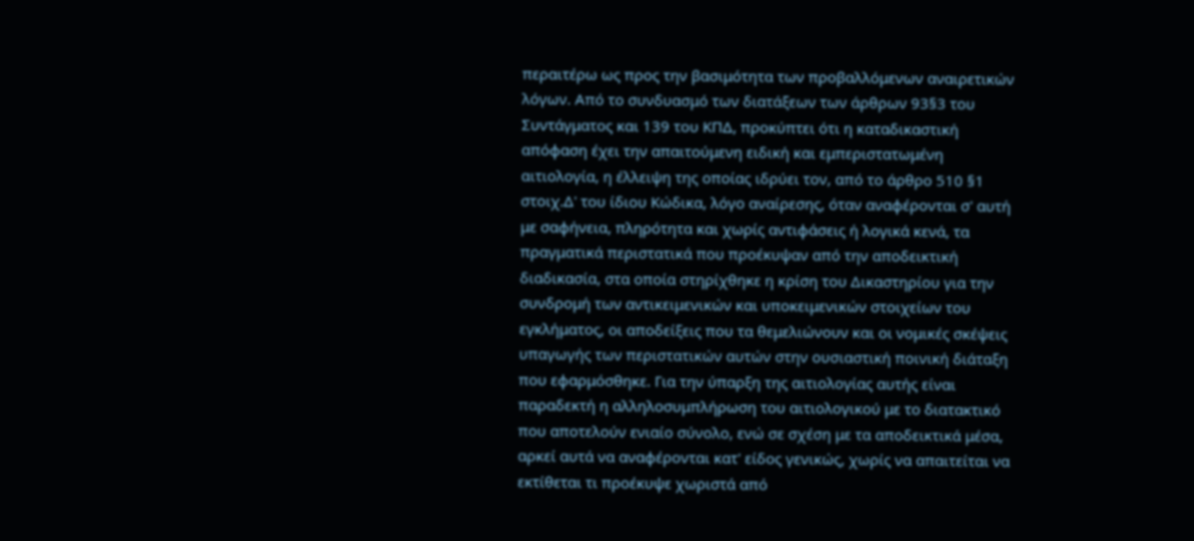περαιτέρω ως προς την βασιμότητα των προβαλλόμενων αναιρετικών λόγων. Από το συνδυασμό των διατάξεων των άρθρων 93§3 του Συντάγματος και 139 του ΚΠΔ, προκύπτει ότι η καταδικαστική απόφαση έχει την απαιτούμενη ειδική και εμπεριστατωμένη αιτιολογία, η έλλειψη της οποίας ιδρύει τον, από το άρθρο 510 §1 στοιχ.Δ' του ίδιου Κώδικα, λόγο αναίρεσης, όταν αναφέρονται σ' αυτή με σαφήνεια, πληρότητα και χωρίς αντιφάσεις ή λογικά κενά, τα πραγματικά περιστατικά που προέκυψαν από την αποδεικτική διαδικασία, στα οποία στηρίχθηκε η κρίση του Δικαστηρίου για την συνδρομή των αντικειμενικών και υποκειμενικών στοιχείων του εγκλήματος, οι αποδείξεις που τα θεμελιώνουν και οι νομικές σκέψεις υπαγωγής των περιστατικών αυτών στην ουσιαστική ποινική διάταξη που εφαρμόσθηκε. Για την ύπαρξη της αιτιολογίας αυτής είναι παραδεκτή η αλληλοσυμπλήρωση του αιτιολογικού με το διατακτικό που αποτελούν ενιαίο σύνολο, ενώ σε σχέση με τα αποδεικτικά μέσα, αρκεί αυτά να αναφέρονται κατ' είδος γενικώς, χωρίς να απαιτείται να εκτίθεται τι προέκυψε χωριστά από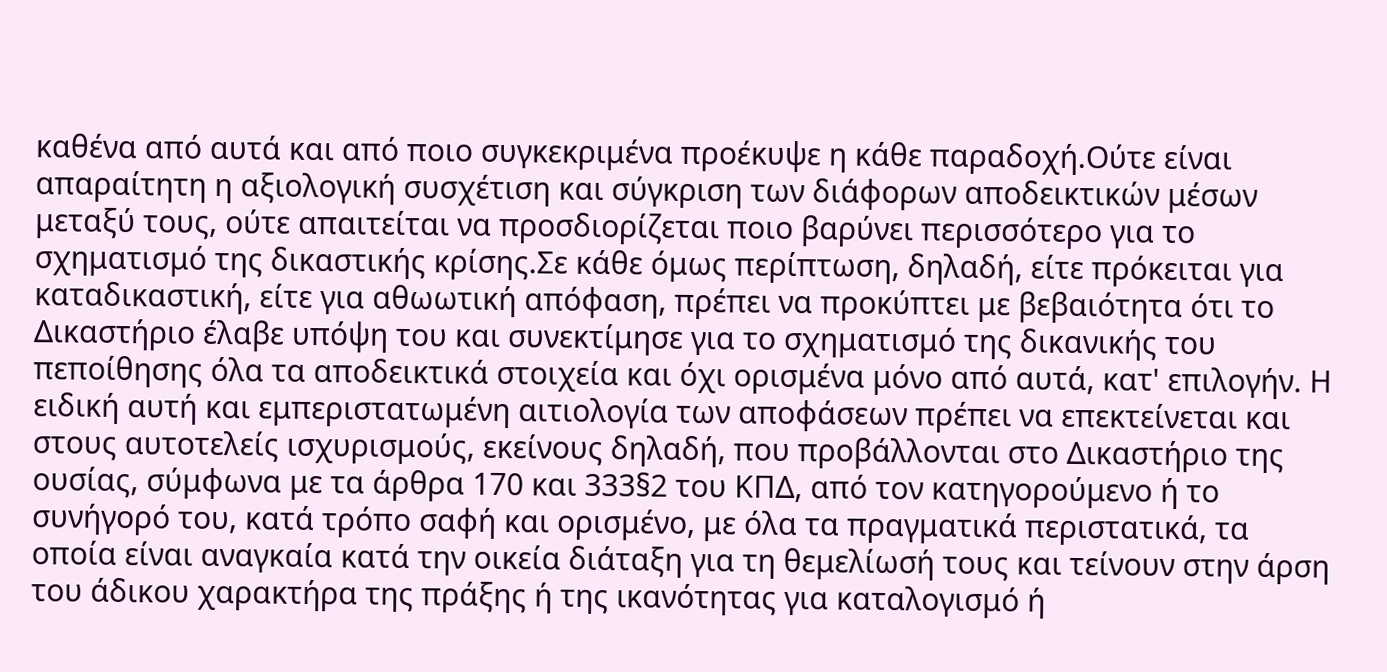καθένα από αυτά και από ποιο συγκεκριμένα προέκυψε η κάθε παραδοχή.Ούτε είναι απαραίτητη η αξιολογική συσχέτιση και σύγκριση των διάφορων αποδεικτικών μέσων μεταξύ τους, ούτε απαιτείται να προσδιορίζεται ποιο βαρύνει περισσότερο για το σχηματισμό της δικαστικής κρίσης.Σε κάθε όμως περίπτωση, δηλαδή, είτε πρόκειται για καταδικαστική, είτε για αθωωτική απόφαση, πρέπει να προκύπτει με βεβαιότητα ότι το Δικαστήριο έλαβε υπόψη του και συνεκτίμησε για το σχηματισμό της δικανικής του πεποίθησης όλα τα αποδεικτικά στοιχεία και όχι ορισμένα μόνο από αυτά, κατ' επιλογήν. Η ειδική αυτή και εμπεριστατωμένη αιτιολογία των αποφάσεων πρέπει να επεκτείνεται και στους αυτοτελείς ισχυρισμούς, εκείνους δηλαδή, που προβάλλονται στο Δικαστήριο της ουσίας, σύμφωνα με τα άρθρα 170 και 333§2 του ΚΠΔ, από τον κατηγορούμενο ή το συνήγορό του, κατά τρόπο σαφή και ορισμένο, με όλα τα πραγματικά περιστατικά, τα οποία είναι αναγκαία κατά την οικεία διάταξη για τη θεμελίωσή τους και τείνουν στην άρση του άδικου χαρακτήρα της πράξης ή της ικανότητας για καταλογισμό ή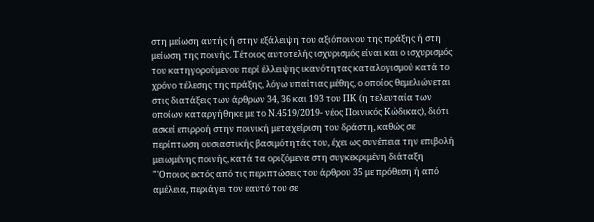στη μείωση αυτής ή στην εξάλειψη του αξιόποινου της πράξης ή στη μείωση της ποινής. Τέτοιος αυτοτελής ισχυρισμός είναι και ο ισχυρισμός του κατηγορούμενου περί έλλειψης ικανότητας καταλογισμού κατά το χρόνο τέλεσης της πράξης, λόγω υπαίτιας μέθης, ο οποίος θεμελιώνεται στις διατάξεις των άρθρων 34, 36 και 193 του ΠΚ (η τελευταία των οποίων καταργήθηκε με το Ν.4519/2019- νέος Ποινικός Κώδικας), διότι ασκεί επιρροή στην ποινική μεταχείριση του δράστη, καθώς σε περίπτωση ουσιαστικής βασιμότητάς του, έχει ως συνέπεια την επιβολή μειωμένης ποινής, κατά τα οριζόμενα στη συγκεκριμένη διάταξη "'Οποιος εκτός από τις περιπτώσεις του άρθρου 35 με πρόθεση ή από αμέλεια, περιάγει τον εαυτό του σε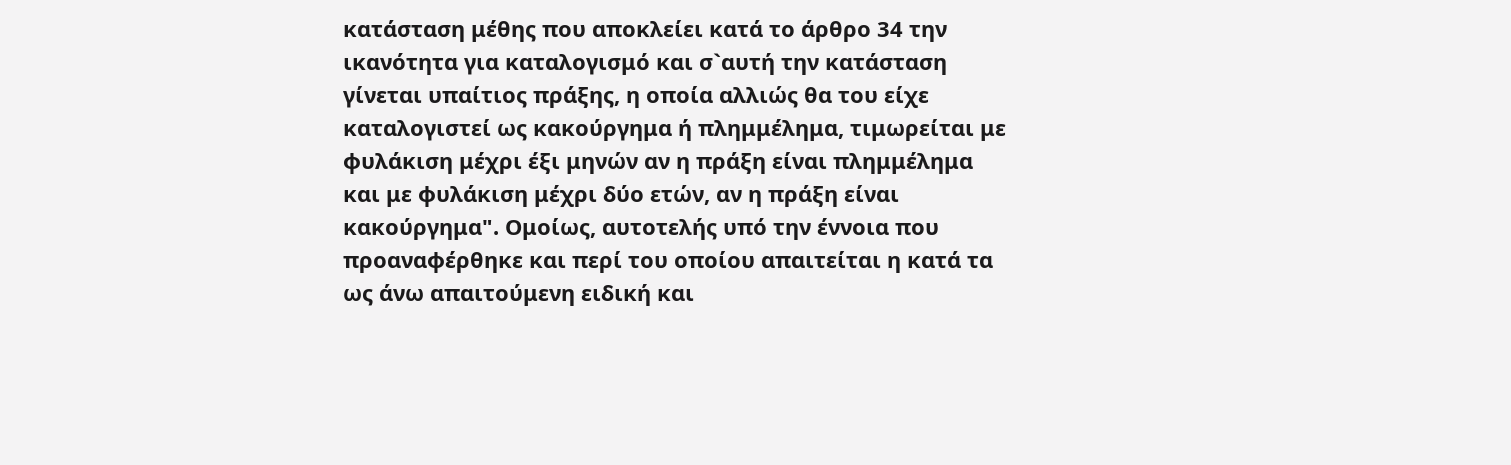κατάσταση μέθης που αποκλείει κατά το άρθρο 34 την ικανότητα για καταλογισμό και σ`αυτή την κατάσταση γίνεται υπαίτιος πράξης, η οποία αλλιώς θα του είχε καταλογιστεί ως κακούργημα ή πλημμέλημα, τιμωρείται με φυλάκιση μέχρι έξι μηνών αν η πράξη είναι πλημμέλημα και με φυλάκιση μέχρι δύο ετών, αν η πράξη είναι κακούργημα". Ομοίως, αυτοτελής υπό την έννοια που προαναφέρθηκε και περί του οποίου απαιτείται η κατά τα ως άνω απαιτούμενη ειδική και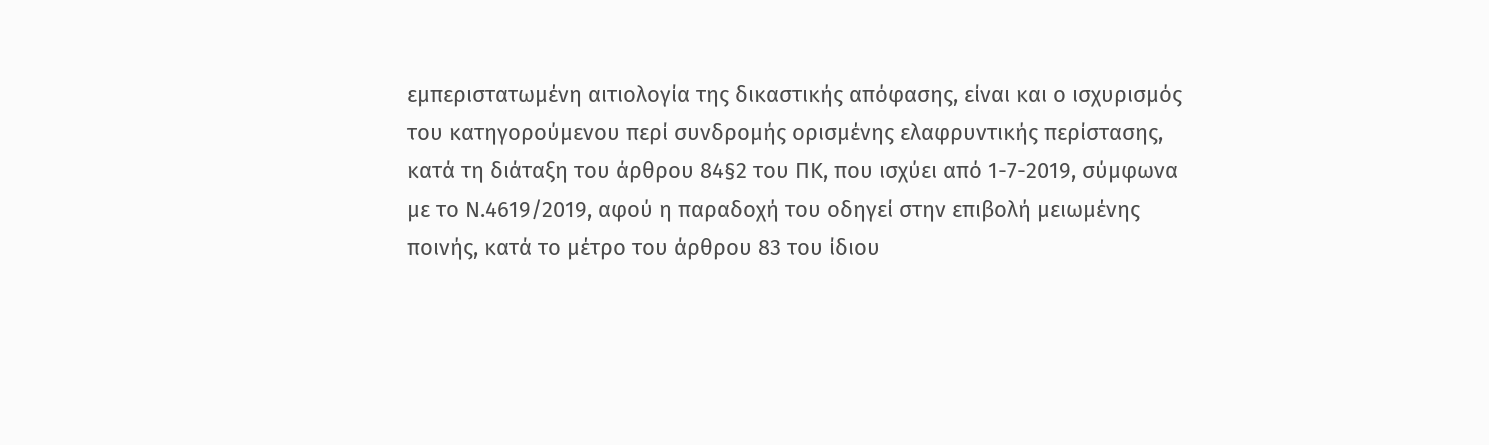εμπεριστατωμένη αιτιολογία της δικαστικής απόφασης, είναι και ο ισχυρισμός του κατηγορούμενου περί συνδρομής ορισμένης ελαφρυντικής περίστασης, κατά τη διάταξη του άρθρου 84§2 του ΠΚ, που ισχύει από 1-7-2019, σύμφωνα με το Ν.4619/2019, αφού η παραδοχή του οδηγεί στην επιβολή μειωμένης ποινής, κατά το μέτρο του άρθρου 83 του ίδιου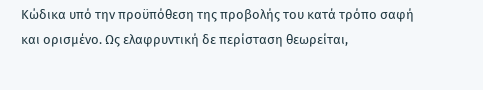Κώδικα υπό την προϋπόθεση της προβολής του κατά τρόπο σαφή και ορισμένο. Ως ελαφρυντική δε περίσταση θεωρείται,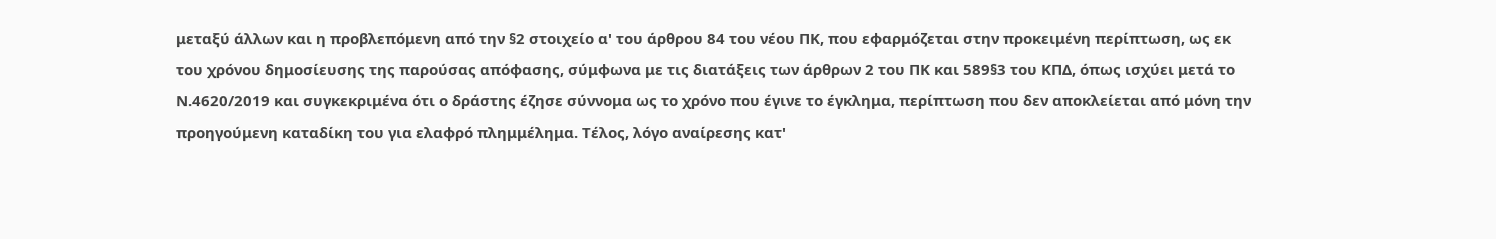μεταξύ άλλων και η προβλεπόμενη από την §2 στοιχείο α' του άρθρου 84 του νέου ΠΚ, που εφαρμόζεται στην προκειμένη περίπτωση, ως εκ του χρόνου δημοσίευσης της παρούσας απόφασης, σύμφωνα με τις διατάξεις των άρθρων 2 του ΠΚ και 589§3 του ΚΠΔ, όπως ισχύει μετά το Ν.4620/2019 και συγκεκριμένα ότι ο δράστης έζησε σύννομα ως το χρόνο που έγινε το έγκλημα, περίπτωση που δεν αποκλείεται από μόνη την προηγούμενη καταδίκη του για ελαφρό πλημμέλημα. Τέλος, λόγο αναίρεσης κατ'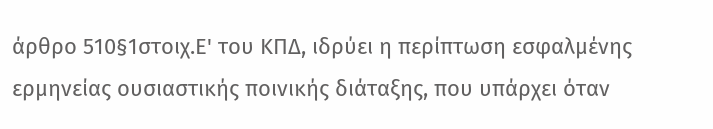άρθρο 510§1στοιχ.Ε' του ΚΠΔ, ιδρύει η περίπτωση εσφαλμένης ερμηνείας ουσιαστικής ποινικής διάταξης, που υπάρχει όταν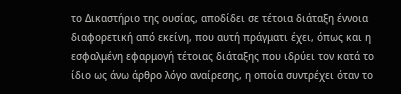το Δικαστήριο της ουσίας, αποδίδει σε τέτοια διάταξη έννοια διαφορετική από εκείνη, που αυτή πράγματι έχει, όπως και η εσφαλμένη εφαρμογή τέτοιας διάταξης που ιδρύει τον κατά το ίδιο ως άνω άρθρο λόγο αναίρεσης, η οποία συντρέχει όταν το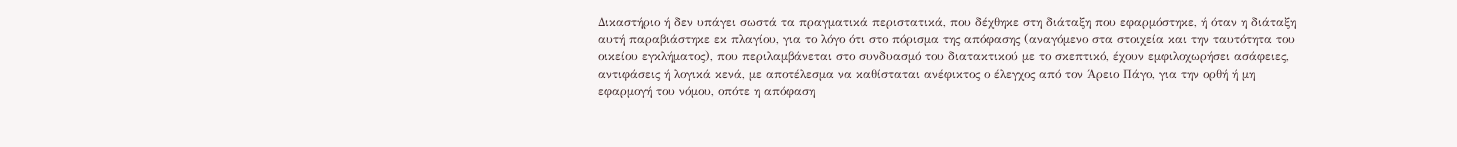Δικαστήριο ή δεν υπάγει σωστά τα πραγματικά περιστατικά, που δέχθηκε στη διάταξη που εφαρμόστηκε, ή όταν η διάταξη αυτή παραβιάστηκε εκ πλαγίου, για το λόγο ότι στο πόρισμα της απόφασης (αναγόμενο στα στοιχεία και την ταυτότητα του οικείου εγκλήματος), που περιλαμβάνεται στο συνδυασμό του διατακτικού με το σκεπτικό, έχουν εμφιλοχωρήσει ασάφειες, αντιφάσεις ή λογικά κενά, με αποτέλεσμα να καθίσταται ανέφικτος ο έλεγχος από τον Άρειο Πάγο, για την ορθή ή μη εφαρμογή του νόμου, οπότε η απόφαση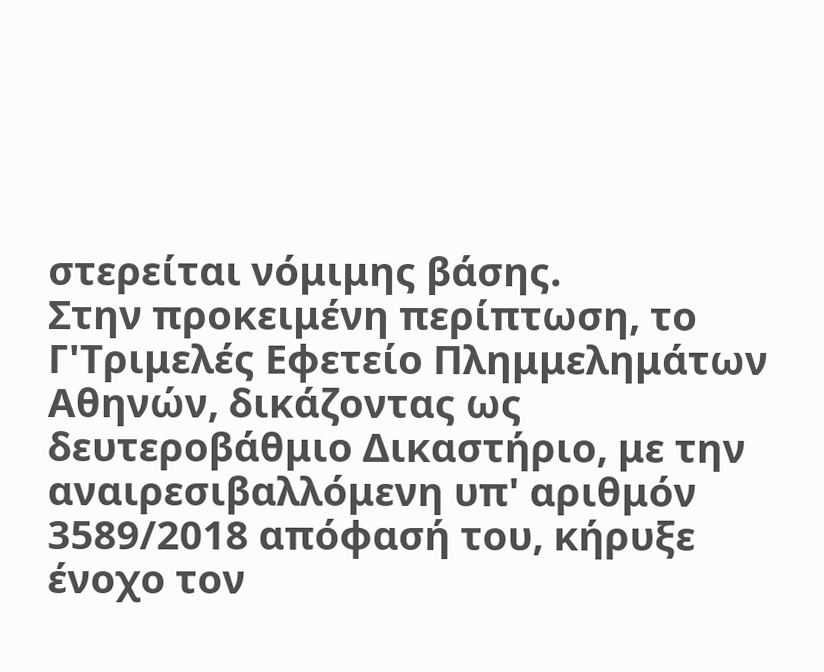στερείται νόμιμης βάσης.
Στην προκειμένη περίπτωση, το Γ'Τριμελές Εφετείο Πλημμελημάτων Αθηνών, δικάζοντας ως δευτεροβάθμιο Δικαστήριο, με την αναιρεσιβαλλόμενη υπ' αριθμόν 3589/2018 απόφασή του, κήρυξε ένοχο τον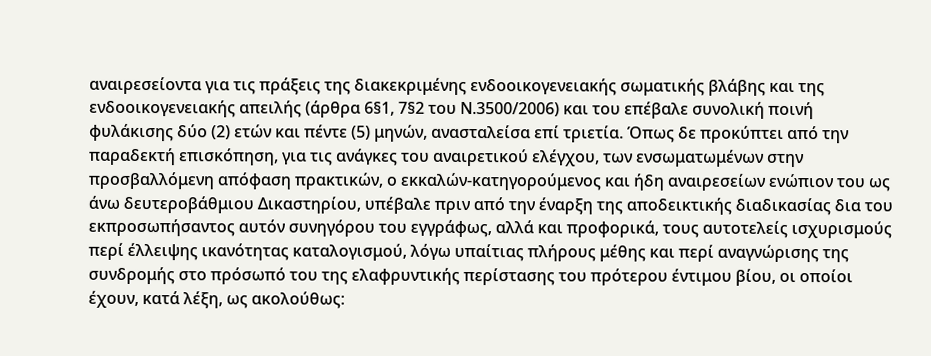αναιρεσείοντα για τις πράξεις της διακεκριμένης ενδοοικογενειακής σωματικής βλάβης και της ενδοοικογενειακής απειλής (άρθρα 6§1, 7§2 του Ν.3500/2006) και του επέβαλε συνολική ποινή φυλάκισης δύο (2) ετών και πέντε (5) μηνών, ανασταλείσα επί τριετία. Όπως δε προκύπτει από την παραδεκτή επισκόπηση, για τις ανάγκες του αναιρετικού ελέγχου, των ενσωματωμένων στην προσβαλλόμενη απόφαση πρακτικών, ο εκκαλών-κατηγορούμενος και ήδη αναιρεσείων ενώπιον του ως άνω δευτεροβάθμιου Δικαστηρίου, υπέβαλε πριν από την έναρξη της αποδεικτικής διαδικασίας δια του εκπροσωπήσαντος αυτόν συνηγόρου του εγγράφως, αλλά και προφορικά, τους αυτοτελείς ισχυρισμούς περί έλλειψης ικανότητας καταλογισμού, λόγω υπαίτιας πλήρους μέθης και περί αναγνώρισης της συνδρομής στο πρόσωπό του της ελαφρυντικής περίστασης του πρότερου έντιμου βίου, οι οποίοι έχουν, κατά λέξη, ως ακολούθως: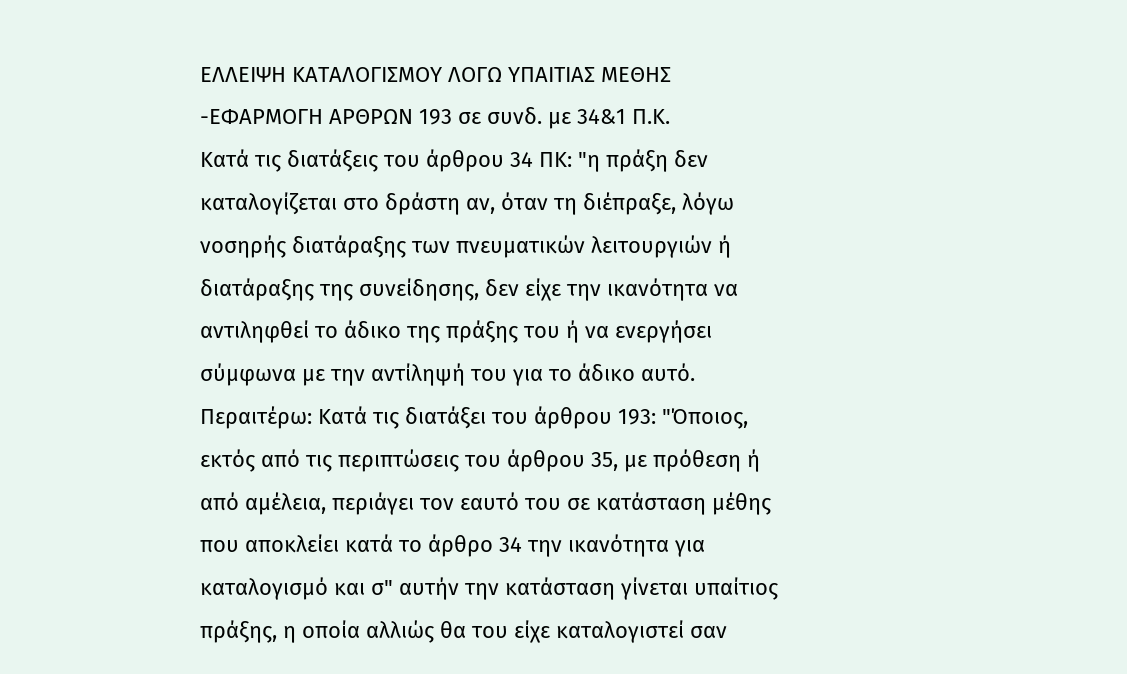ΕΛΛΕΙΨΗ ΚΑΤΑΛΟΓΙΣΜΟΥ ΛΟΓΩ ΥΠΑΙΤΙΑΣ ΜΕΘΗΣ -ΕΦΑΡΜΟΓΗ ΑΡΘΡΩΝ 193 σε συνδ. με 34&1 Π.Κ.
Κατά τις διατάξεις του άρθρου 34 ΠΚ: "η πράξη δεν καταλογίζεται στο δράστη αν, όταν τη διέπραξε, λόγω νοσηρής διατάραξης των πνευματικών λειτουργιών ή διατάραξης της συνείδησης, δεν είχε την ικανότητα να αντιληφθεί το άδικο της πράξης του ή να ενεργήσει σύμφωνα με την αντίληψή του για το άδικο αυτό.
Περαιτέρω: Κατά τις διατάξει του άρθρου 193: "Όποιος, εκτός από τις περιπτώσεις του άρθρου 35, με πρόθεση ή από αμέλεια, περιάγει τον εαυτό του σε κατάσταση μέθης που αποκλείει κατά το άρθρο 34 την ικανότητα για καταλογισμό και σ" αυτήν την κατάσταση γίνεται υπαίτιος πράξης, η οποία αλλιώς θα του είχε καταλογιστεί σαν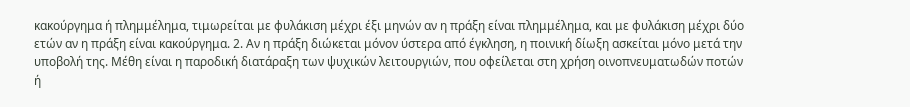κακούργημα ή πλημμέλημα, τιμωρείται με φυλάκιση μέχρι έξι μηνών αν η πράξη είναι πλημμέλημα, και με φυλάκιση μέχρι δύο ετών αν η πράξη είναι κακούργημα. 2. Αν η πράξη διώκεται μόνον ύστερα από έγκληση, η ποινική δίωξη ασκείται μόνο μετά την υποβολή της. Μέθη είναι η παροδική διατάραξη των ψυχικών λειτουργιών, που οφείλεται στη χρήση οινοπνευματωδών ποτών ή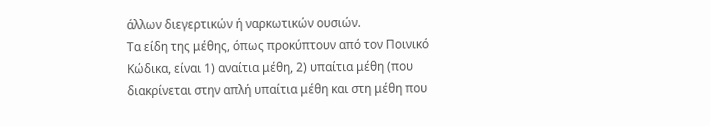άλλων διεγερτικών ή ναρκωτικών ουσιών.
Τα είδη της μέθης, όπως προκύπτουν από τον Ποινικό Κώδικα, είναι 1) αναίτια μέθη, 2) υπαίτια μέθη (που διακρίνεται στην απλή υπαίτια μέθη και στη μέθη που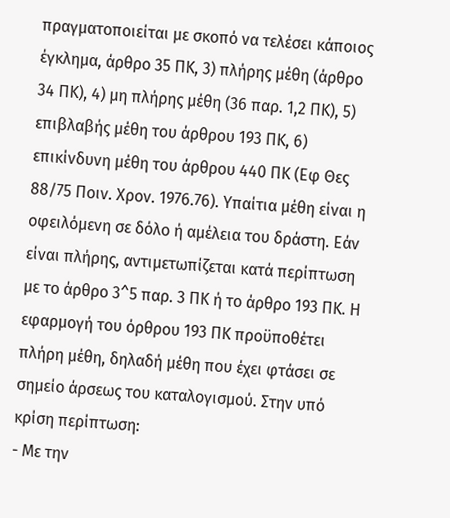πραγματοποιείται με σκοπό να τελέσει κάποιος έγκλημα, άρθρο 35 ΠΚ, 3) πλήρης μέθη (άρθρο 34 ΠΚ), 4) μη πλήρης μέθη (36 παρ. 1,2 ΠΚ), 5) επιβλαβής μέθη του άρθρου 193 ΠΚ, 6) επικίνδυνη μέθη του άρθρου 440 ΠΚ (Εφ Θες 88/75 Ποιν. Χρον. 1976.76). Υπαίτια μέθη είναι η οφειλόμενη σε δόλο ή αμέλεια του δράστη. Εάν είναι πλήρης, αντιμετωπίζεται κατά περίπτωση με το άρθρο 3^5 παρ. 3 ΠΚ ή το άρθρο 193 ΠΚ. Η εφαρμογή του όρθρου 193 ΠΚ προϋποθέτει πλήρη μέθη, δηλαδή μέθη που έχει φτάσει σε σημείο άρσεως του καταλογισμού. Στην υπό κρίση περίπτωση:
- Με την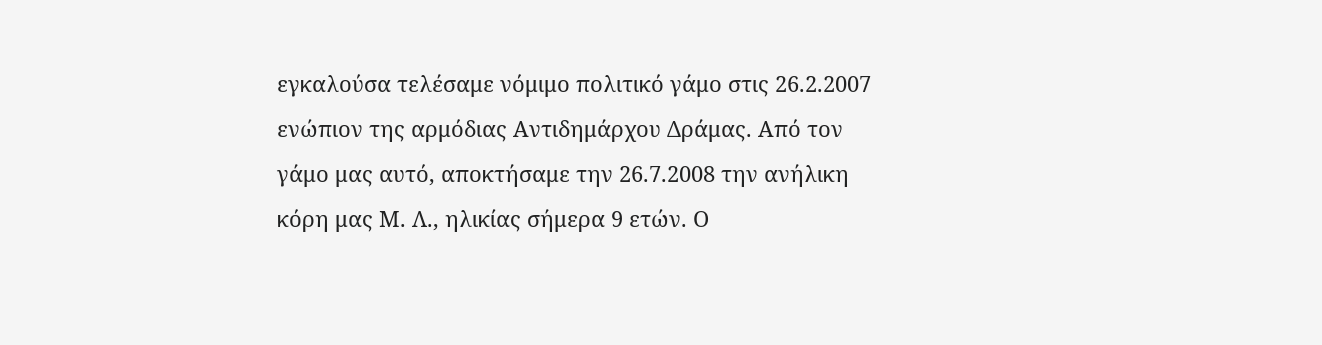εγκαλούσα τελέσαμε νόμιμο πολιτικό γάμο στις 26.2.2007 ενώπιον της αρμόδιας Αντιδημάρχου Δράμας. Από τον γάμο μας αυτό, αποκτήσαμε την 26.7.2008 την ανήλικη κόρη μας Μ. Λ., ηλικίας σήμερα 9 ετών. Ο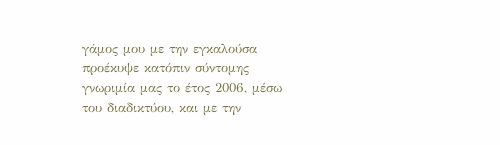γάμος μου με την εγκαλούσα προέκυψε κατόπιν σύντομης γνωριμία μας το έτος 2006, μέσω του διαδικτύου, και με την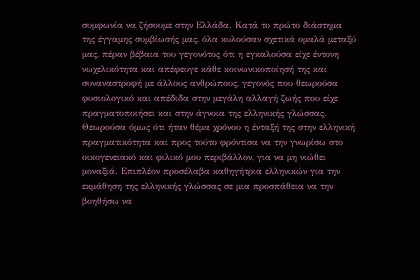συμφωνία να ζήσουμε στην Ελλάδα. Κατά το πρώτο διάστημα της έγγαμης συμβίωσής μας, όλα κυλούσαν σχετικά ομαλά μεταξύ μας, πέραν βέβαια του γεγονότος ότι η εγκαλούσα είχε έντονη νωχελικότητα και απέφευγε κάθε κοινωνικοποίησή της και συναναστροφή με άλλους ανθρώπους, γεγονός που θεωρούσα φυσιολογικό και απέδιδα στην μεγάλη αλλαγή ζωής που είχε πραγματοποιήσει και στην άγνοια της ελληνικής γλώσσας. Θεωρούσα όμως ότι ήταν θέμα χρόνου η ένταξή της στην ελληνική πραγματικότητα και προς τούτο φρόντισα να την γνωρίσω στο οικογενειακό και φιλικό μου περιβάλλον, για να μη νιώθει μοναξιά. Επιπλέον προσέλαβα καθηγήτρια ελληνικών για την εκμάθηση της ελληνικής γλώσσας σε μια προσπάθεια να την βοηθήσω να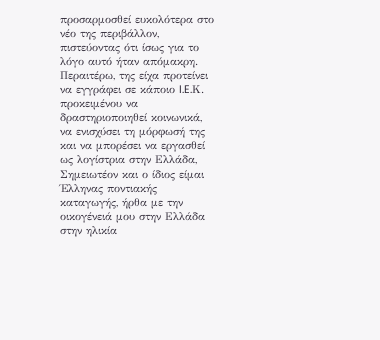προσαρμοσθεί ευκολότερα στο νέο της περιβάλλον, πιστεύοντας ότι ίσως για το λόγο αυτό ήταν απόμακρη. Περαιτέρω, της είχα προτείνει να εγγράφει σε κάποιο I.E.Κ. προκειμένου να δραστηριοποιηθεί κοινωνικά, να ενισχύσει τη μόρφωσή της και να μπορέσει να εργασθεί ως λογίστρια στην Ελλάδα, Σημειωτέον και ο ίδιος είμαι Έλληνας ποντιακής καταγωγής, ήρθα με την οικογένειά μου στην Ελλάδα στην ηλικία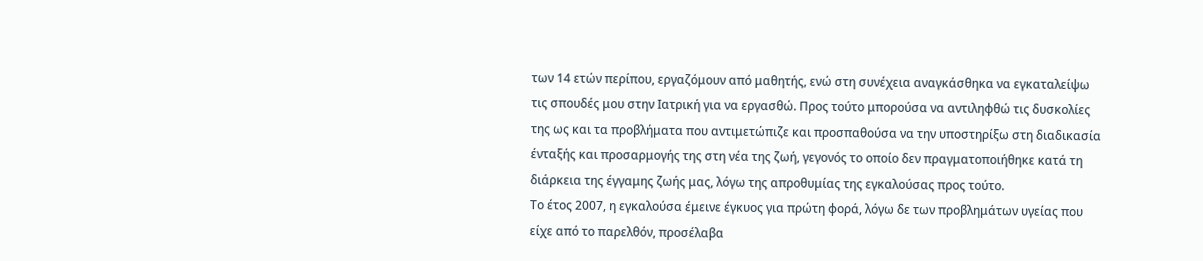των 14 ετών περίπου, εργαζόμουν από μαθητής, ενώ στη συνέχεια αναγκάσθηκα να εγκαταλείψω τις σπουδές μου στην Ιατρική για να εργασθώ. Προς τούτο μπορούσα να αντιληφθώ τις δυσκολίες της ως και τα προβλήματα που αντιμετώπιζε και προσπαθούσα να την υποστηρίξω στη διαδικασία ένταξής και προσαρμογής της στη νέα της ζωή, γεγονός το οποίο δεν πραγματοποιήθηκε κατά τη διάρκεια της έγγαμης ζωής μας, λόγω της απροθυμίας της εγκαλούσας προς τούτο.
Το έτος 2007, η εγκαλούσα έμεινε έγκυος για πρώτη φορά, λόγω δε των προβλημάτων υγείας που είχε από το παρελθόν, προσέλαβα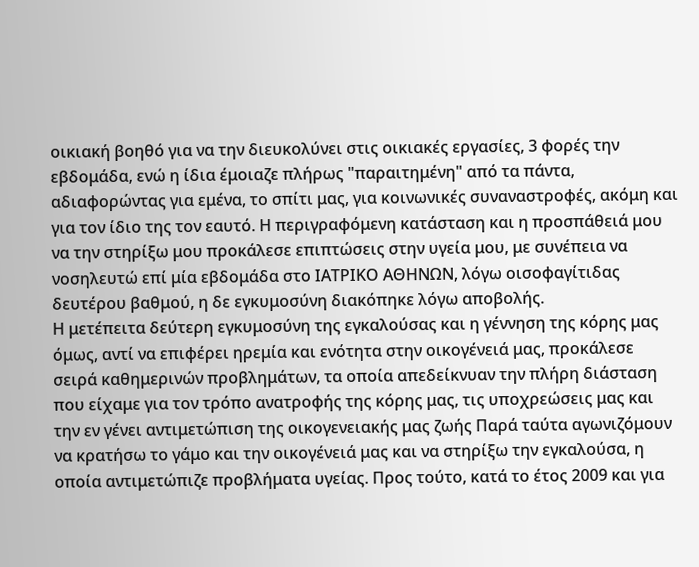οικιακή βοηθό για να την διευκολύνει στις οικιακές εργασίες, 3 φορές την εβδομάδα, ενώ η ίδια έμοιαζε πλήρως "παραιτημένη" από τα πάντα, αδιαφορώντας για εμένα, το σπίτι μας, για κοινωνικές συναναστροφές, ακόμη και για τον ίδιο της τον εαυτό. Η περιγραφόμενη κατάσταση και η προσπάθειά μου να την στηρίξω μου προκάλεσε επιπτώσεις στην υγεία μου, με συνέπεια να νοσηλευτώ επί μία εβδομάδα στο ΙΑΤΡΙΚΟ ΑΘΗΝΩΝ, λόγω οισοφαγίτιδας δευτέρου βαθμού, η δε εγκυμοσύνη διακόπηκε λόγω αποβολής.
Η μετέπειτα δεύτερη εγκυμοσύνη της εγκαλούσας και η γέννηση της κόρης μας όμως, αντί να επιφέρει ηρεμία και ενότητα στην οικογένειά μας, προκάλεσε σειρά καθημερινών προβλημάτων, τα οποία απεδείκνυαν την πλήρη διάσταση που είχαμε για τον τρόπο ανατροφής της κόρης μας, τις υποχρεώσεις μας και την εν γένει αντιμετώπιση της οικογενειακής μας ζωής Παρά ταύτα αγωνιζόμουν να κρατήσω το γάμο και την οικογένειά μας και να στηρίξω την εγκαλούσα, η οποία αντιμετώπιζε προβλήματα υγείας. Προς τούτο, κατά το έτος 2009 και για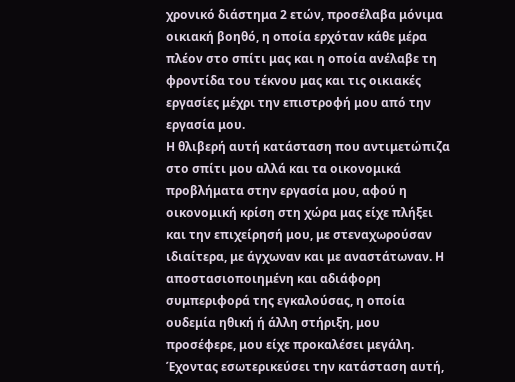χρονικό διάστημα 2 ετών, προσέλαβα μόνιμα οικιακή βοηθό, η οποία ερχόταν κάθε μέρα πλέον στο σπίτι μας και η οποία ανέλαβε τη φροντίδα του τέκνου μας και τις οικιακές εργασίες μέχρι την επιστροφή μου από την εργασία μου.
Η θλιβερή αυτή κατάσταση που αντιμετώπιζα στο σπίτι μου αλλά και τα οικονομικά προβλήματα στην εργασία μου, αφού η οικονομική κρίση στη χώρα μας είχε πλήξει και την επιχείρησή μου, με στεναχωρούσαν ιδιαίτερα, με άγχωναν και με αναστάτωναν. Η αποστασιοποιημένη και αδιάφορη συμπεριφορά της εγκαλούσας, η οποία ουδεμία ηθική ή άλλη στήριξη, μου προσέφερε, μου είχε προκαλέσει μεγάλη. Έχοντας εσωτερικεύσει την κατάσταση αυτή,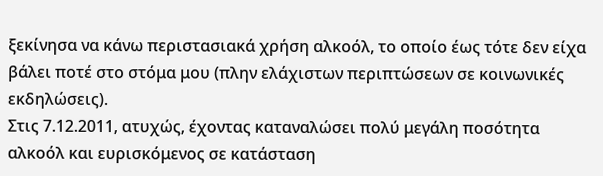ξεκίνησα να κάνω περιστασιακά χρήση αλκοόλ, το οποίο έως τότε δεν είχα βάλει ποτέ στο στόμα μου (πλην ελάχιστων περιπτώσεων σε κοινωνικές εκδηλώσεις).
Στις 7.12.2011, ατυχώς, έχοντας καταναλώσει πολύ μεγάλη ποσότητα αλκοόλ και ευρισκόμενος σε κατάσταση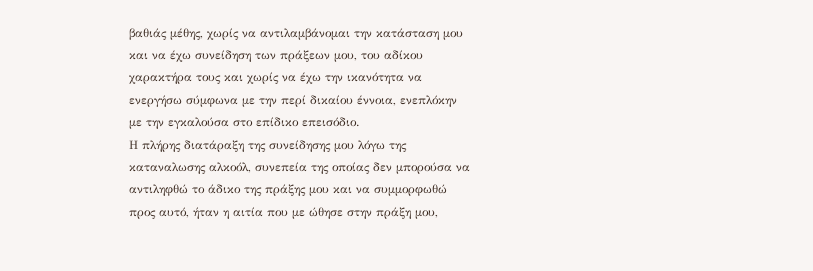βαθιάς μέθης, χωρίς να αντιλαμβάνομαι την κατάσταση μου και να έχω συνείδηση των πράξεων μου, του αδίκου χαρακτήρα τους και χωρίς να έχω την ικανότητα να ενεργήσω σύμφωνα με την περί δικαίου έννοια, ενεπλόκην με την εγκαλούσα στο επίδικο επεισόδιο.
Η πλήρης διατάραξη της συνείδησης μου λόγω της καταναλωσης αλκοόλ, συνεπεία της οποίας δεν μπορούσα να αντιληφθώ το άδικο της πράξης μου και να συμμορφωθώ προς αυτό, ήταν η αιτία που με ώθησε στην πράξη μου,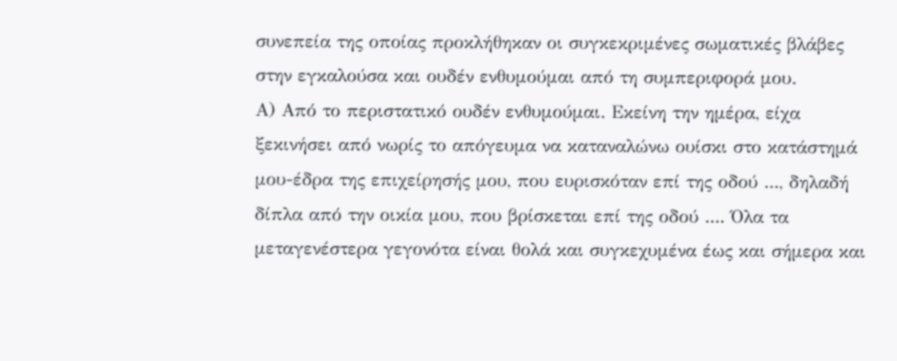συνεπεία της οποίας προκλήθηκαν οι συγκεκριμένες σωματικές βλάβες στην εγκαλούσα και ουδέν ενθυμούμαι από τη συμπεριφορά μου.
Α) Από το περιστατικό ουδέν ενθυμούμαι. Εκείνη την ημέρα, είχα ξεκινήσει από νωρίς το απόγευμα να καταναλώνω ουίσκι στο κατάστημά μου-έδρα της επιχείρησής μου, που ευρισκόταν επί της οδού ..., δηλαδή δίπλα από την οικία μου, που βρίσκεται επί της οδού .... Όλα τα μεταγενέστερα γεγονότα είναι θολά και συγκεχυμένα έως και σήμερα και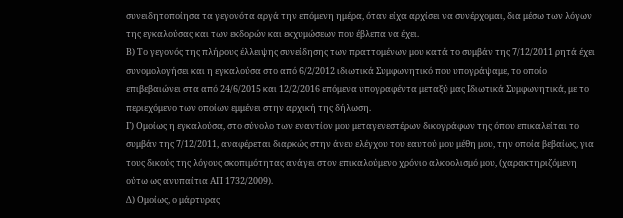συνειδητοποίησα τα γεγονότα αργά την επόμενη ημέρα, όταν είχα αρχίσει να συνέρχομαι, δια μέσω των λόγων της εγκαλούσας και των εκδορών και εκχυμώσεων που έβλεπα να έχει.
Β) Το γεγονός της πλήρους έλλειψης συνείδησης των πραττομένων μου κατά το συμβάν της 7/12/2011 ρητά έχει συνομολογήσει και η εγκαλούσα στο από 6/2/2012 ιδιωτικά Συμφωνητικό που υπογράψαμε, το οποίο επιβεβαιώνει στα από 24/6/2015 και 12/2/2016 επόμενα υπογραφέντα μεταξύ μας Ιδιωτικά Συμφωνητικά, με το περιεχόμενο των οποίων εμμένει στην αρχική της δήλωση.
Γ) Ομοίως η εγκαλούσα, στο σύνολο των εναντίον μου μεταγενεστέρων δικογράφων της όπου επικαλείται το συμβάν της 7/12/2011, αναφέρεται διαρκώς στην άνευ ελέγχου του εαυτού μου μέθη μου, την οποία βεβαίως, για τους δικούς της λόγους σκοπιμότητας ανάγει στον επικαλούμενο χρόνιο αλκοολισμό μου, (χαρακτηριζόμενη ούτω ως ανυπαίτια ΑΠ 1732/2009).
Δ) Ομοίως, ο μάρτυρας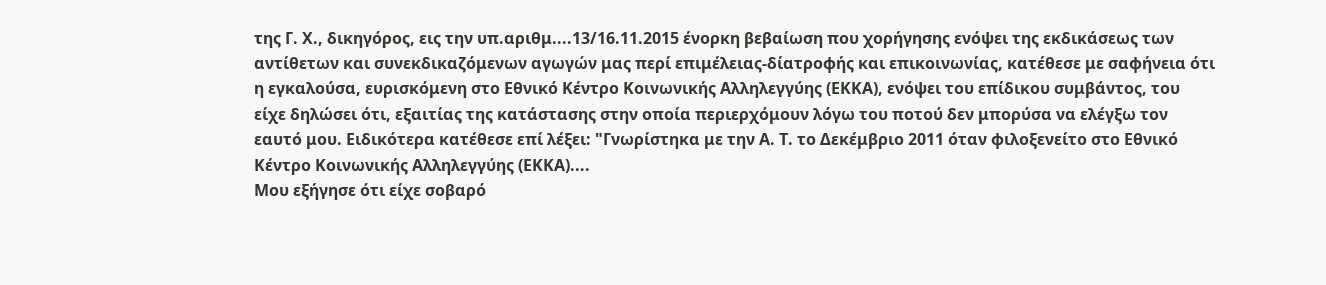της Γ. Χ., δικηγόρος, εις την υπ.αριθμ....13/16.11.2015 ένορκη βεβαίωση που χορήγησης ενόψει της εκδικάσεως των αντίθετων και συνεκδικαζόμενων αγωγών μας περί επιμέλειας-δίατροφής και επικοινωνίας, κατέθεσε με σαφήνεια ότι η εγκαλούσα, ευρισκόμενη στο Εθνικό Κέντρο Κοινωνικής Αλληλεγγύης (ΕΚΚΑ), ενόψει του επίδικου συμβάντος, του είχε δηλώσει ότι, εξαιτίας της κατάστασης στην οποία περιερχόμουν λόγω του ποτού δεν μπορύσα να ελέγξω τον εαυτό μου. Ειδικότερα κατέθεσε επί λέξει: "Γνωρίστηκα με την Α. Τ. το Δεκέμβριο 2011 όταν φιλοξενείτο στο Εθνικό Κέντρο Κοινωνικής Αλληλεγγύης (ΕΚΚΑ)....
Μου εξήγησε ότι είχε σοβαρό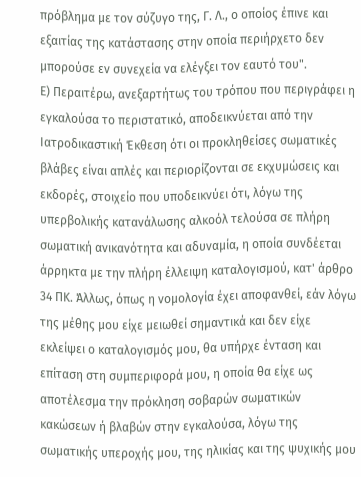πρόβλημα με τον σύζυγο της, Γ. Λ., ο οποίος έπινε και εξαιτίας της κατάστασης στην οποία περιήρχετο δεν μπορούσε εν συνεχεία να ελέγξει τον εαυτό του".
Ε) Περαιτέρω, ανεξαρτήτως του τρόπου που περιγράφει η εγκαλούσα το περιστατικό, αποδεικνύεται από την Ιατροδικαστική Έκθεση ότι οι προκληθείσες σωματικές βλάβες είναι απλές και περιορίζονται σε εκχυμώσεις και εκδορές, στοιχείο που υποδεικνύει ότι, λόγω της υπερβολικής κατανάλωσης αλκοόλ τελούσα σε πλήρη σωματική ανικανότητα και αδυναμία, η οποία συνδέεται άρρηκτα με την πλήρη έλλειψη καταλογισμού, κατ' άρθρο 34 ΠΚ. Άλλως, όπως η νομολογία έχει αποφανθεί, εάν λόγω της μέθης μου είχε μειωθεί σημαντικά και δεν είχε εκλείψει ο καταλογισμός μου, θα υπήρχε ένταση και επίταση στη συμπεριφορά μου, η οποία θα είχε ως αποτέλεσμα την πρόκληση σοβαρών σωματικών κακώσεων ή βλαβών στην εγκαλούσα, λόγω της σωματικής υπεροχής μου, της ηλικίας και της ψυχικής μου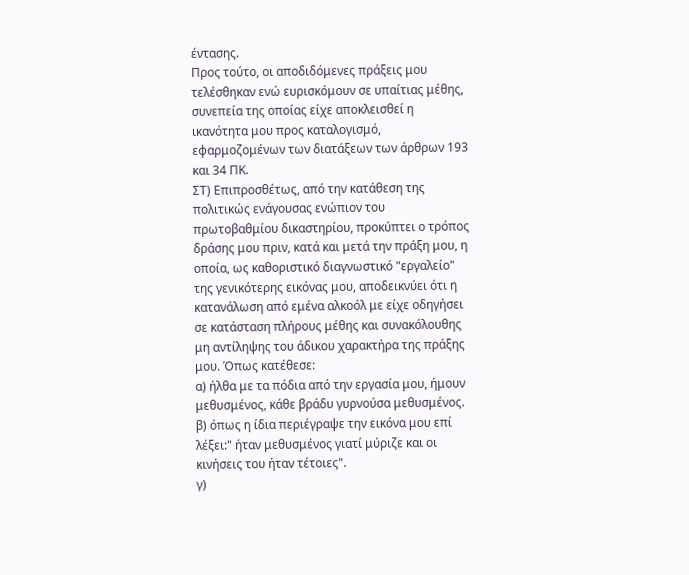έντασης.
Προς τούτο, οι αποδιδόμενες πράξεις μου τελέσθηκαν ενώ ευρισκόμουν σε υπαίτιας μέθης, συνεπεία της οποίας είχε αποκλεισθεί η ικανότητα μου προς καταλογισμό, εφαρμοζομένων των διατάξεων των άρθρων 193 και 34 ΠΚ.
ΣΤ) Επιπροσθέτως, από την κατάθεση της πολιτικώς ενάγουσας ενώπιον του πρωτοβαθμίου δικαστηρίου, προκύπτει ο τρόπος δράσης μου πριν, κατά και μετά την πράξη μου, η οποία, ως καθοριστικό διαγνωστικό "εργαλείο" της γενικότερης εικόνας μου, αποδεικνύει ότι η κατανάλωση από εμένα αλκοόλ με είχε οδηγήσει σε κατάσταση πλήρους μέθης και συνακόλουθης μη αντίληψης του άδικου χαρακτήρα της πράξης μου. Όπως κατέθεσε:
α) ήλθα με τα πόδια από την εργασία μου, ήμουν μεθυσμένος, κάθε βράδυ γυρνούσα μεθυσμένος.
β) όπως η ίδια περιέγραψε την εικόνα μου επί λέξει:" ήταν μεθυσμένος γιατί μύριζε και οι κινήσεις του ήταν τέτοιες".
γ)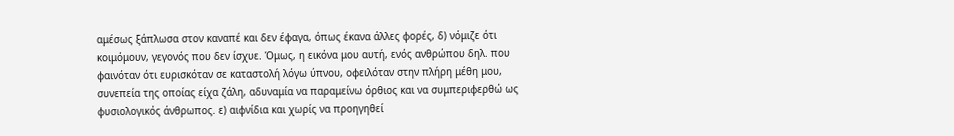αμέσως ξάπλωσα στον καναπέ και δεν έφαγα, όπως έκανα άλλες φορές, δ) νόμιζε ότι κοιμόμουν, γεγονός που δεν ίσχυε. Όμως, η εικόνα μου αυτή, ενός ανθρώπου δηλ. που φαινόταν ότι ευρισκόταν σε καταστολή λόγω ύπνου, οφειλόταν στην πλήρη μέθη μου, συνεπεία της οποίας είχα ζάλη, αδυναμία να παραμείνω όρθιος και να συμπεριφερθώ ως φυσιολογικός άνθρωπος. ε) αιφνίδια και χωρίς να προηγηθεί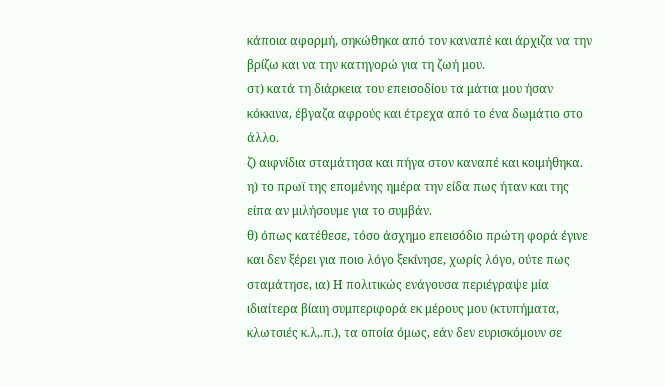κάποια αφορμή, σηκώθηκα από τον καναπέ και άρχιζα να την βρίζω και να την κατηγορώ για τη ζωή μου.
στ) κατά τη διάρκεια του επεισοδίου τα μάτια μου ήσαν κόκκινα, έβγαζα αφρούς και έτρεχα από το ένα δωμάτιο στο άλλο.
ζ) αιφνίδια σταμάτησα και πήγα στον καναπέ και κοιμήθηκα.
η) το πρωϊ της επομένης ημέρα την είδα πως ήταν και της είπα αν μιλήσουμε για το συμβάν.
θ) όπως κατέθεσε, τόσο άσχημο επεισόδιο πρώτη φορά έγινε και δεν ξέρει για ποιο λόγο ξεκίνησε, χωρίς λόγο, ούτε πως σταμάτησε, ια) Η πολιτικώς ενάγουσα περιέγραψε μία ιδιαίτερα βίαιη συμπεριφορά εκ μέρους μου (κτυπήματα, κλωτσιές κ.λ,.π.), τα οποία όμως, εάν δεν ευρισκόμουν σε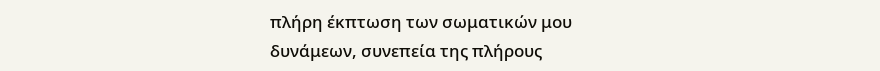πλήρη έκπτωση των σωματικών μου δυνάμεων, συνεπεία της πλήρους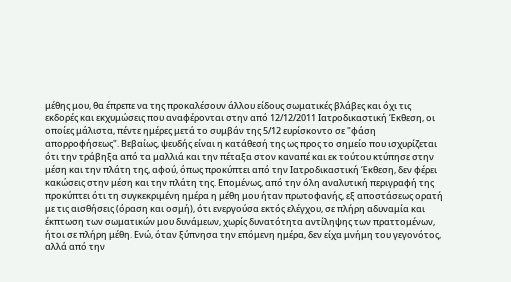μέθης μου, θα έπρεπε να της προκαλέσουν άλλου είδους σωματικές βλάβες και όχι τις εκδορές και εκχυμώσεις που αναφέρονται στην από 12/12/2011 Ιατροδικαστική Έκθεση, οι οποίες μάλιστα, πέντε ημέρες μετά το συμβάν της 5/12 ευρίσκοντο σε "φάση απορροφήσεως". Βεβαίως, ψευδής είναι η κατάθεσή της ως προς το σημείο που ισχυρίζεται ότι την τράβηξα από τα μαλλιά και την πέταξα στον καναπέ και εκ τούτου κτύπησε στην μέση και την πλάτη της, αφού, όπως προκύπτει από την Ιατροδικαστική Έκθεση, δεν φέρει κακώσεις στην μέση και την πλάτη της. Επομένως, από την όλη αναλυτική περιγραφή της προκύπτει ότι τη συγκεκριμένη ημέρα η μέθη μου ήταν πρωτοφανής, εξ αποστάσεως ορατή με τις αισθήσεις (όραση και οσμή), ότι ενεργούσα εκτός ελέγχου, σε πλήρη αδυναμία και έκπτωση των σωματικών μου δυνάμεων, χωρίς δυνατότητα αντίληψης των πραττομένων, ήτοι σε πλήρη μέθη. Ενώ, όταν ξύπνησα την επόμενη ημέρα, δεν είχα μνήμη του γεγονότος, αλλά από την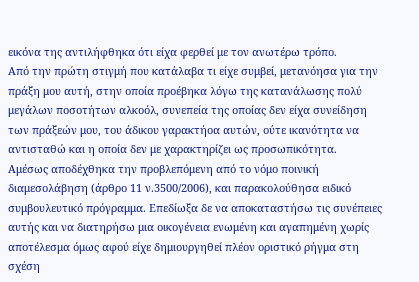εικόνα της αντιλήφθηκα ότι είχα φερθεί με τον ανωτέρω τρόπο.
Από την πρώτη στιγμή που κατάλαβα τι είχε συμβεί, μετανόησα για την πράξη μου αυτή, στην οποία προέβηκα λόγω της κατανάλωσης πολύ μεγάλων ποσοτήτων αλκοόλ, συνεπεία της οποίας δεν είχα συνείδηση των πράξεών μου, του άδικου γαρακτήοα αυτών, ούτε ικανότητα να αντισταθώ και η οποία δεν με χαρακτηρίζει ως προσωπικότητα.
Αμέσως αποδέχθηκα την προβλεπόμενη από το νόμο ποινική διαμεσολάβηση (άρθρο 11 ν.3500/2006), και παρακολούθησα ειδικό συμβουλευτικό πρόγραμμα. Επεδίωξα δε να αποκαταστήσω τις συνέπειες αυτής και να διατηρήσω μια οικογένεια ενωμένη και αγαπημένη χωρίς αποτέλεσμα όμως αφού είχε δημιουργηθεί πλέον οριστικό ρήγμα στη σχέση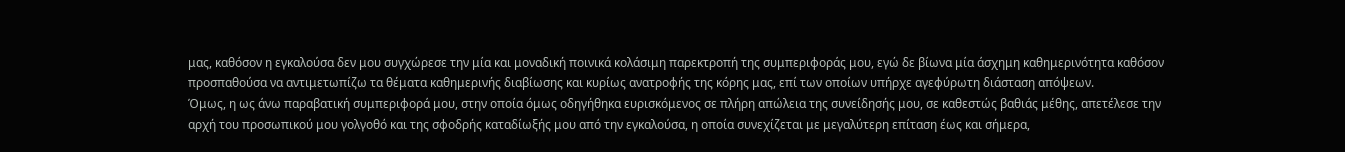μας, καθόσον η εγκαλούσα δεν μου συγχώρεσε την μία και μοναδική ποινικά κολάσιμη παρεκτροπή της συμπεριφοράς μου, εγώ δε βίωνα μία άσχημη καθημερινότητα καθόσον προσπαθούσα να αντιμετωπίζω τα θέματα καθημερινής διαβίωσης και κυρίως ανατροφής της κόρης μας, επί των οποίων υπήρχε αγεφύρωτη διάσταση απόψεων.
Όμως, η ως άνω παραβατική συμπεριφορά μου, στην οποία όμως οδηγήθηκα ευρισκόμενος σε πλήρη απώλεια της συνείδησής μου, σε καθεστώς βαθιάς μέθης, απετέλεσε την αρχή του προσωπικού μου γολγοθό και της σφοδρής καταδίωξής μου από την εγκαλούσα, η οποία συνεχίζεται με μεγαλύτερη επίταση έως και σήμερα,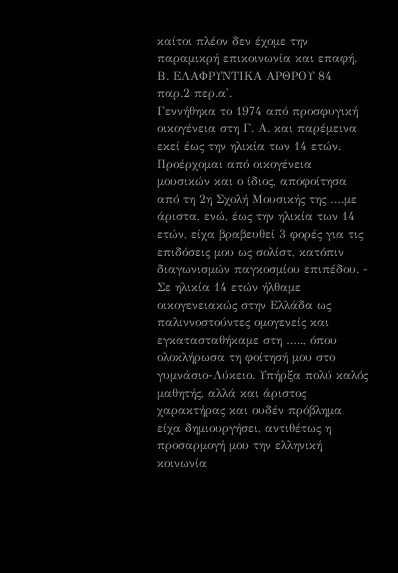καίτοι πλέον δεν έχομε την παραμικρή επικοινωνία και επαφή.
Β. ΕΛΑΦΡΥΝΤΙΚΑ ΑΡΘΡΟΥ 84 παρ.2 περ.α'.
Γεννήθηκα το 1974 από προσφυγική οικογένεια στη Γ. Α. και παρέμεινα εκεί έως την ηλικία των 14 ετών. Προέρχομαι από οικογένεια μουσικών και ο ίδιος, αποφοίτησα από τη 2η Σχολή Μουσικής της ….με άριστα, ενώ, έως την ηλικία των 14 ετών, είχα βραβευθεί 3 φορές για τις επιδόσεις μου ως σολίστ, κατόπιν διαγωνισμών παγκοσμίου επιπέδου. - Σε ηλικία 14 ετών ήλθαμε οικογενειακώς στην Ελλάδα ως παλιννοστούντες ομογενείς και εγκατασταθήκαμε στη ….., όπου ολοκλήρωσα τη φοίτησή μου στο γυμνάσιο-Λύκειο. Υπήρξα πολύ καλός μαθητής, αλλά και άριστος χαρακτήρας και ουδέν πρόβλημα είχα δημιουργήσει, αντιθέτως η προσαρμογή μου την ελληνική κοινωνία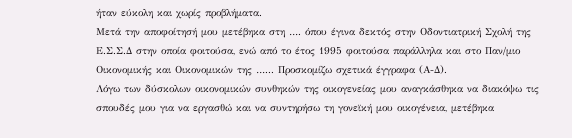ήταν εύκολη και χωρίς προβλήματα.
Μετά την αποφοίτησή μου μετέβηκα στη …. όπου έγινα δεκτός στην Οδοντιατρική Σχολή της Ε.Σ.Σ.Δ στην οποία φοιτούσα, ενώ από το έτος 1995 φοιτούσα παράλληλα και στο Παν/μιο Οικονομικής και Οικονομικών της …... Προσκομίζω σχετικά έγγραφα (Α-Δ).
Λόγω των δύσκολων οικονομικών συνθηκών της οικογενείας μου αναγκάσθηκα να διακόψω τις σπουδές μου για να εργασθώ και να συντηρήσω τη γονεϊκή μου οικογένεια, μετέβηκα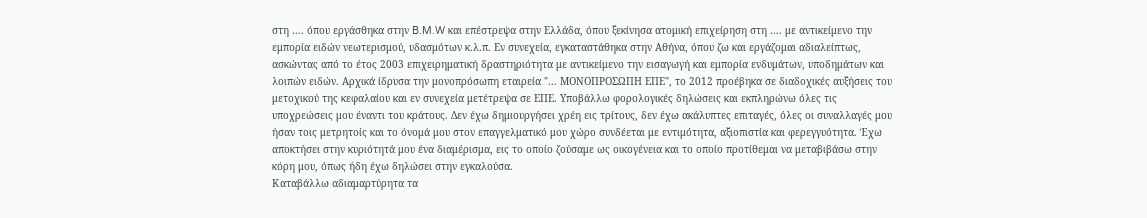στη …. όπου εργάσθηκα στην B.M.W και επέστρεψα στην Ελλάδα, όπου ξεκίνησα ατομική επιχείρηση στη …. με αντικείμενο την εμπορία ειδών νεωτερισμού, υδασμότων κ.λ.π. Εν συνεχεία, εγκαταστάθηκα στην Αθήνα, όπου ζω και εργάζομαι αδιαλείπτως, ασκώντας από το έτος 2003 επιχειρηματική δραστηριότητα με αντικείμενο την εισαγωγή και εμπορία ενδυμάτων, υποδημάτων και λοιπών ειδών. Αρχικά ίδρυσα την μονοπρόσωπη εταιρεία "... ΜΟΝΟΠΡΟΣΩΠΗ ΕΠΕ", το 2012 προέβηκα σε διαδοχικές αυξήσεις του μετοχικού της κεφαλαίου και εν συνεχεία μετέτρεψα σε ΕΠΕ. Υποβάλλω φορολογικές δηλώσεις και εκπληρώνω όλες τις υποχρεώσεις μου έναντι του κράτους. Δεν έχω δημιουργήσει χρέη εις τρίτους, δεν έχω ακάλυπτες επιταγές, όλες οι συναλλαγές μου ήσαν τοις μετρητοίς και το όνομά μου στον επαγγελματικό μου χώρο συνδέεται με εντιμότητα, αξιοπιστία και φερεγγυότητα. Έχω αποκτήσει στην κυριότητά μου ένα διαμέρισμα, εις το οποίο ζούσαμε ως οικογένεια και το οποίο προτίθεμαι να μεταβιβάσω στην κόρη μου, όπως ήδη έχω δηλώσει στην εγκαλούσα.
Καταβάλλω αδιαμαρτύρητα τα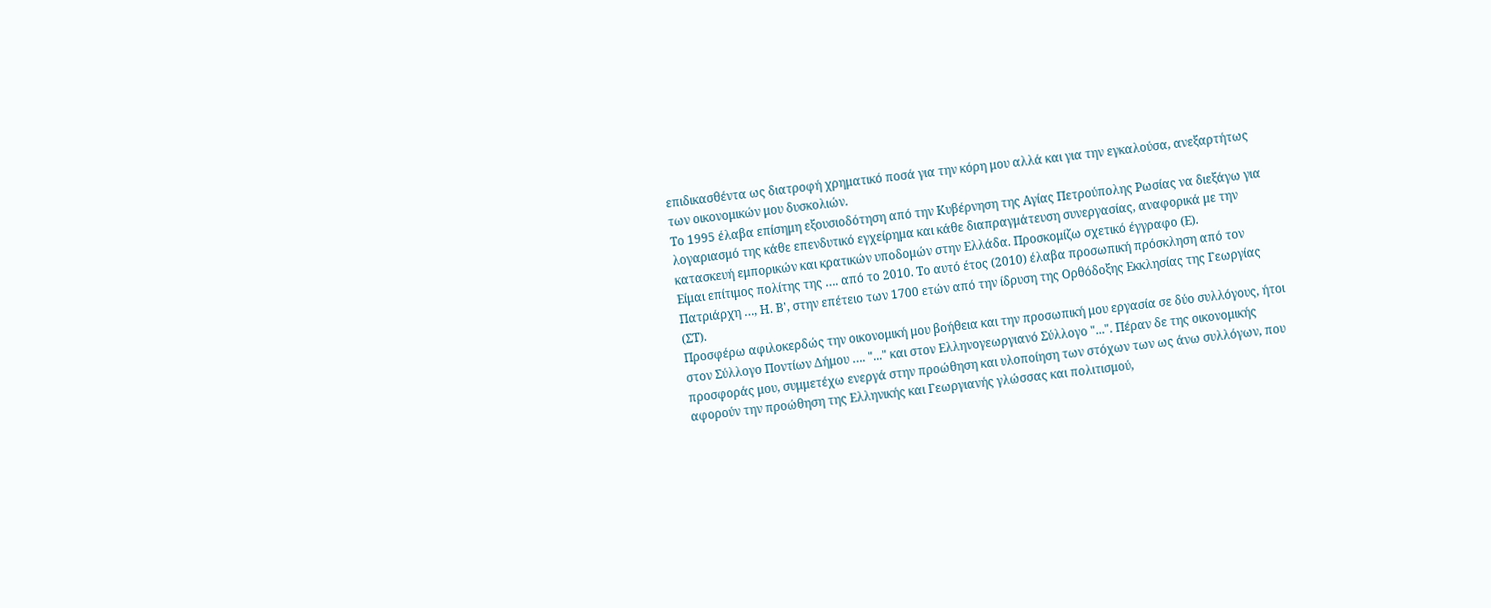επιδικασθέντα ως διατροφή χρηματικό ποσά για την κόρη μου αλλά και για την εγκαλούσα, ανεξαρτήτως των οικονομικών μου δυσκολιών.
Το 1995 έλαβα επίσημη εξουσιοδότηση από την Κυβέρνηση της Αγίας Πετρούπολης Ρωσίας να διεξάγω για λογαριασμό της κάθε επενδυτικό εγχείρημα και κάθε διαπραγμάτευση συνεργασίας, αναφορικά με την κατασκευή εμπορικών και κρατικών υποδομών στην Ελλάδα. Προσκομίζω σχετικό έγγραφο (Ε).
Είμαι επίτιμος πολίτης της …. από το 2010. Το αυτό έτος (2010) έλαβα προσωπική πρόσκληση από τον Πατριάρχη …, Η. Β', στην επέτειο των 1700 ετών από την ίδρυση της Ορθόδοξης Εκκλησίας της Γεωργίας (ΣΤ).
Προσφέρω αφιλοκερδώς την οικονομική μου βοήθεια και την προσωπική μου εργασία σε δύο συλλόγους, ήτοι στον Σύλλογο Ποντίων Δήμου …. "..." και στον Ελληνογεωργιανό Σύλλογο "...". Πέραν δε της οικονομικής προσφοράς μου, συμμετέχω ενεργά στην προώθηση και υλοποίηση των στόχων των ως άνω συλλόγων, που αφορούν την προώθηση της Ελληνικής και Γεωργιανής γλώσσας και πολιτισμού,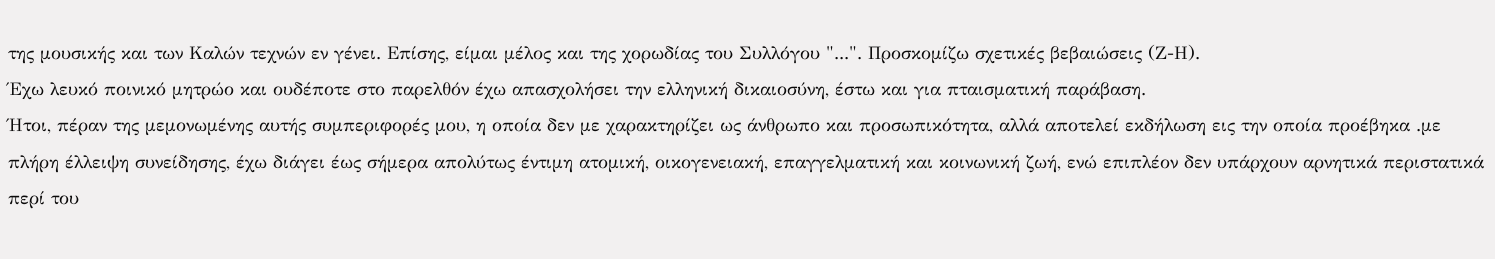της μουσικής και των Καλών τεχνών εν γένει. Επίσης, είμαι μέλος και της χορωδίας του Συλλόγου "...". Προσκομίζω σχετικές βεβαιώσεις (Ζ-Η).
Έχω λευκό ποινικό μητρώο και ουδέποτε στο παρελθόν έχω απασχολήσει την ελληνική δικαιοσύνη, έστω και για πταισματική παράβαση.
Ήτοι, πέραν της μεμονωμένης αυτής συμπεριφορές μου, η οποία δεν με χαρακτηρίζει ως άνθρωπο και προσωπικότητα, αλλά αποτελεί εκδήλωση εις την οποία προέβηκα .με πλήρη έλλειψη συνείδησης, έχω διάγει έως σήμερα απολύτως έντιμη ατομική, οικογενειακή, επαγγελματική και κοινωνική ζωή, ενώ επιπλέον δεν υπάρχουν αρνητικά περιστατικά περί του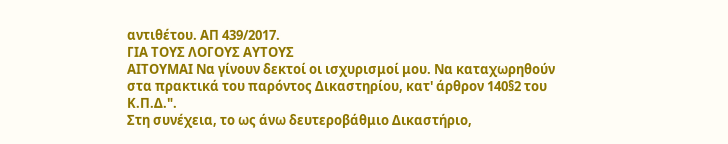αντιθέτου. ΑΠ 439/2017.
ΓΙΑ ΤΟΥΣ ΛΟΓΟΥΣ ΑΥΤΟΥΣ
ΑΙΤΟΥΜΑΙ Να γίνουν δεκτοί οι ισχυρισμοί μου. Να καταχωρηθούν στα πρακτικά του παρόντος Δικαστηρίου, κατ' άρθρον 140§2 του Κ.Π.Δ.".
Στη συνέχεια, το ως άνω δευτεροβάθμιο Δικαστήριο,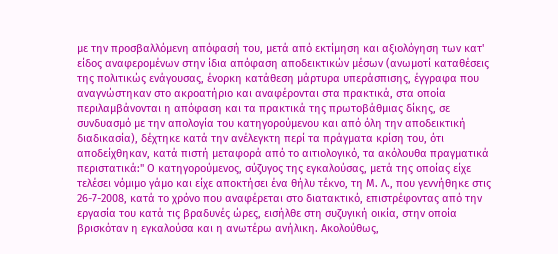με την προσβαλλόμενη απόφασή του, μετά από εκτίμηση και αξιολόγηση των κατ' είδος αναφερομένων στην ίδια απόφαση αποδεικτικών μέσων (ανωμοτί καταθέσεις της πολιτικώς ενάγουσας, ένορκη κατάθεση μάρτυρα υπεράσπισης, έγγραφα που αναγνώστηκαν στο ακροατήριο και αναφέρονται στα πρακτικά, στα οποία περιλαμβάνονται η απόφαση και τα πρακτικά της πρωτοβάθμιας δίκης, σε συνδυασμό με την απολογία του κατηγορούμενου και από όλη την αποδεικτική διαδικασία), δέχτηκε κατά την ανέλεγκτη περί τα πράγματα κρίση του, ότι αποδείχθηκαν, κατά πιστή μεταφορά από το αιτιολογικό, τα ακόλουθα πραγματικά περιστατικά:" Ο κατηγορούμενος, σύζυγος της εγκαλούσας, μετά της οποίας είχε τελέσει νόμιμο γάμο και είχε αποκτήσει ένα θήλυ τέκνο, τη Μ. Λ., που γεννήθηκε στις 26-7-2008, κατά το χρόνο που αναφέρεται στο διατακτικό, επιστρέφοντας από την εργασία του κατά τις βραδυνές ώρες, εισήλθε στη συζυγική οικία, στην οποία βρισκόταν η εγκαλούσα και η ανωτέρω ανήλικη. Ακολούθως,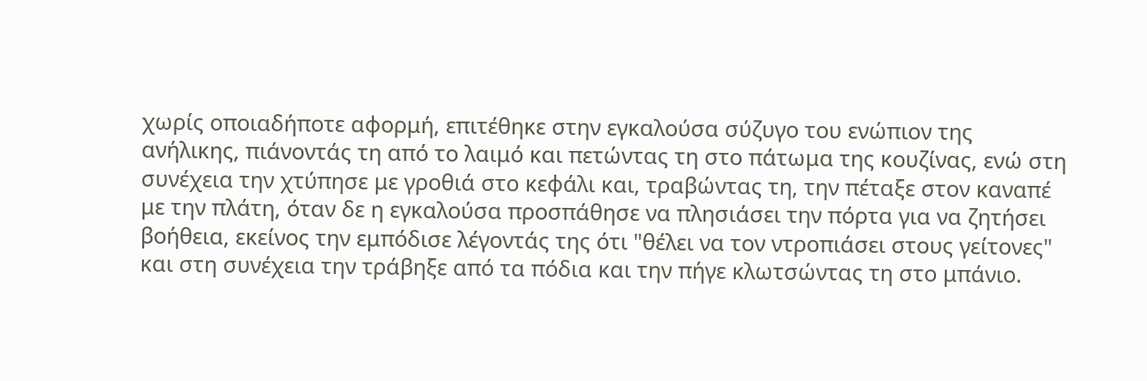χωρίς οποιαδήποτε αφορμή, επιτέθηκε στην εγκαλούσα σύζυγο του ενώπιον της ανήλικης, πιάνοντάς τη από το λαιμό και πετώντας τη στο πάτωμα της κουζίνας, ενώ στη συνέχεια την χτύπησε με γροθιά στο κεφάλι και, τραβώντας τη, την πέταξε στον καναπέ με την πλάτη, όταν δε η εγκαλούσα προσπάθησε να πλησιάσει την πόρτα για να ζητήσει βοήθεια, εκείνος την εμπόδισε λέγοντάς της ότι "θέλει να τον ντροπιάσει στους γείτονες" και στη συνέχεια την τράβηξε από τα πόδια και την πήγε κλωτσώντας τη στο μπάνιο.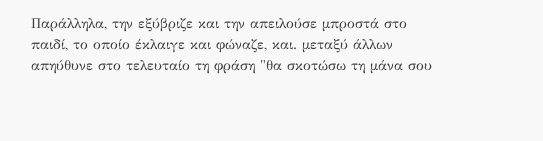Παράλληλα, την εξύβριζε και την απειλούσε μπροστά στο παιδί, το οποίο έκλαιγε και φώναζε, και. μεταξύ άλλων απηύθυνε στο τελευταίο τη φράση "θα σκοτώσω τη μάνα σου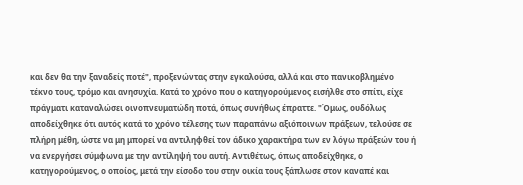και δεν θα την ξαναδείς ποτέ", προξενώντας στην εγκαλούσα, αλλά και στο πανικοβλημένο τέκνο τους, τρόμο και ανησυχία. Κατά το χρόνο που ο κατηγορούμενος εισήλθε στο σπίτι, είχε πράγματι καταναλώσει οινοπνευματώδη ποτά, όπως συνήθως έπραττε. "Όμως, ουδόλως αποδείχθηκε ότι αυτός κατά το χρόνο τέλεσης των παραπάνω αξιόποινων πράξεων, τελούσε σε πλήρη μέθη, ώστε να μη μπορεί να αντιληφθεί τον άδικο χαρακτήρα των εν λόγω πράξεών του ή να ενεργήσει σύμφωνα με την αντίληψή του αυτή. Αντιθέτως, όπως αποδείχθηκε, ο κατηγορούμενος, ο οποίος, μετά την είσοδο του στην οικία τους ξάπλωσε στον καναπέ και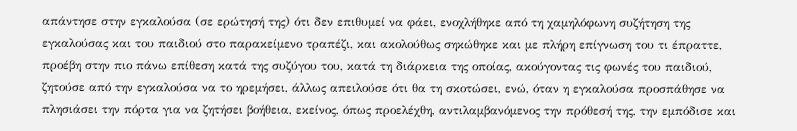απάντησε στην εγκαλούσα (σε ερώτησή της) ότι δεν επιθυμεί να φάει, ενοχλήθηκε από τη χαμηλόφωνη συζήτηση της εγκαλούσας και του παιδιού στο παρακείμενο τραπέζι, και ακολούθως σηκώθηκε και με πλήρη επίγνωση του τι έπραττε, προέβη στην πιο πάνω επίθεση κατά της συζύγου του, κατά τη διάρκεια της οποίας, ακούγοντας τις φωνές του παιδιού, ζητούσε από την εγκαλούσα να το ηρεμήσει, άλλως απειλούσε ότι θα τη σκοτώσει, ενώ, όταν η εγκαλούσα προσπάθησε να πλησιάσει την πόρτα για να ζητήσει βοήθεια, εκείνος, όπως προελέχθη, αντιλαμβανόμενος την πρόθεσή της, την εμπόδισε και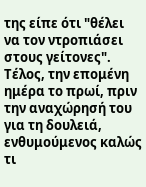της είπε ότι "θέλει να τον ντροπιάσει στους γείτονες". Τέλος, την επομένη ημέρα το πρωί, πριν την αναχώρησή του για τη δουλειά, ενθυμούμενος καλώς τι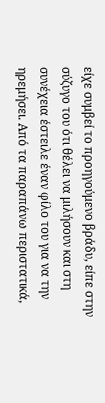είχε συμβεί το προηγούμενο βράδυ, είπε στην σύζυγο του ότι θέλει να μιλήσουν και στη συνέχεια έστειλε έναν φίλο του για να την ηρεμήσει. Από τα παραπάνω περιστατικά,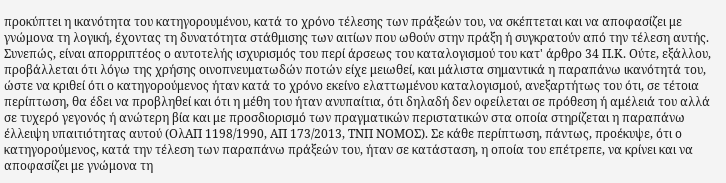προκύπτει η ικανότητα του κατηγορουμένου, κατά το χρόνο τέλεσης των πράξεών του, να σκέπτεται και να αποφασίζει με γνώμονα τη λογική, έχοντας τη δυνατότητα στάθμισης των αιτίων που ωθούν στην πράξη ή συγκρατούν από την τέλεση αυτής.
Συνεπώς, είναι απορριπτέος ο αυτοτελής ισχυρισμός του περί άρσεως του καταλογισμού του κατ' άρθρο 34 Π.Κ. Ούτε, εξάλλου, προβάλλεται ότι λόγω της χρήσης οινοπνευματωδών ποτών είχε μειωθεί, και μάλιστα σημαντικά η παραπάνω ικανότητά του, ώστε να κριθεί ότι ο κατηγορούμενος ήταν κατά το χρόνο εκείνο ελαττωμένου καταλογισμού, ανεξαρτήτως του ότι, σε τέτοια περίπτωση, θα έδει να προβληθεί και ότι η μέθη του ήταν ανυπαίτια, ότι δηλαδή δεν οφείλεται σε πρόθεση ή αμέλειά του αλλά σε τυχερό γεγονός ή ανώτερη βία και με προσδιορισμό των πραγματικών περιστατικών στα οποία στηρίζεται η παραπάνω έλλειψη υπαιτιότητας αυτού (ΟλΑΠ 1198/1990, ΑΠ 173/2013, ΤΝΠ ΝΟΜΟΣ). Σε κάθε περίπτωση, πάντως, προέκυψε, ότι ο κατηγορούμενος, κατά την τέλεση των παραπάνω πράξεών του, ήταν σε κατάσταση, η οποία του επέτρεπε, να κρίνει και να αποφασίζει με γνώμονα τη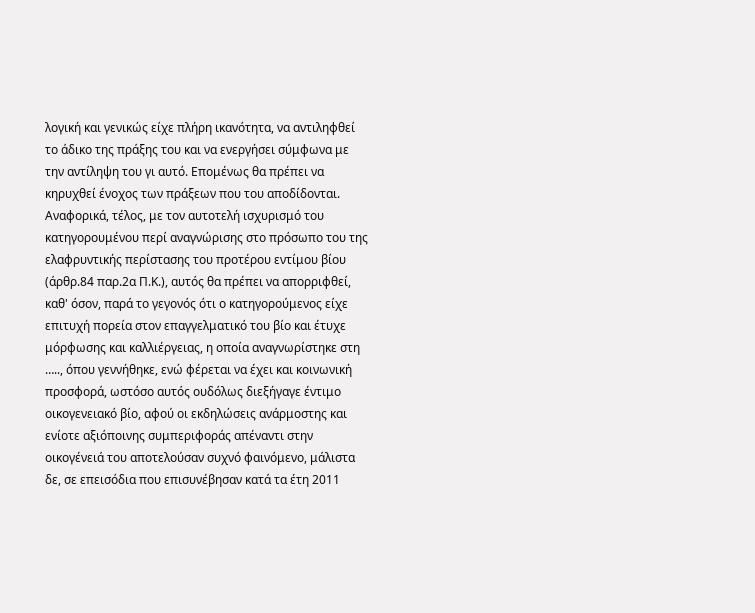λογική και γενικώς είχε πλήρη ικανότητα, να αντιληφθεί το άδικο της πράξης του και να ενεργήσει σύμφωνα με την αντίληψη του γι αυτό. Επομένως θα πρέπει να κηρυχθεί ένοχος των πράξεων που του αποδίδονται. Αναφορικά, τέλος, με τον αυτοτελή ισχυρισμό του κατηγορουμένου περί αναγνώρισης στο πρόσωπο του της ελαφρυντικής περίστασης του προτέρου εντίμου βίου (άρθρ.84 παρ.2α Π.Κ.), αυτός θα πρέπει να απορριφθεί, καθ' όσον, παρά το γεγονός ότι ο κατηγορούμενος είχε επιτυχή πορεία στον επαγγελματικό του βίο και έτυχε μόρφωσης και καλλιέργειας, η οποία αναγνωρίστηκε στη ….., όπου γεννήθηκε, ενώ φέρεται να έχει και κοινωνική προσφορά, ωστόσο αυτός ουδόλως διεξήγαγε έντιμο οικογενειακό βίο, αφού οι εκδηλώσεις ανάρμοστης και ενίοτε αξιόποινης συμπεριφοράς απέναντι στην οικογένειά του αποτελούσαν συχνό φαινόμενο, μάλιστα δε, σε επεισόδια που επισυνέβησαν κατά τα έτη 2011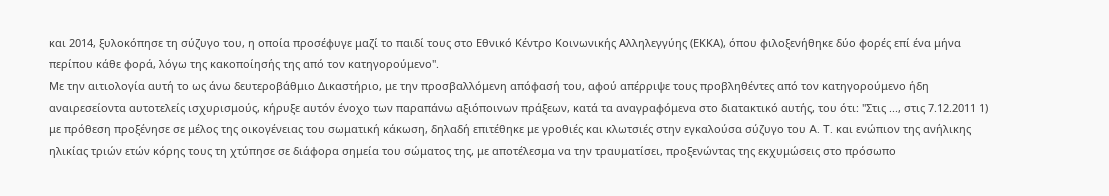και 2014, ξυλοκόπησε τη σύζυγο του, η οποία προσέφυγε μαζί το παιδί τους στο Εθνικό Κέντρο Κοινωνικής Αλληλεγγύης (ΕΚΚΑ), όπου φιλοξενήθηκε δύο φορές επί ένα μήνα περίπου κάθε φορά, λόγω της κακοποίησής της από τον κατηγορούμενο".
Με την αιτιολογία αυτή το ως άνω δευτεροβάθμιο Δικαστήριο, με την προσβαλλόμενη απόφασή του, αφού απέρριψε τους προβληθέντες από τον κατηγορούμενο ήδη αναιρεσείοντα αυτοτελείς ισχυρισμούς, κήρυξε αυτόν ένοχο των παραπάνω αξιόποινων πράξεων, κατά τα αναγραφόμενα στο διατακτικό αυτής, του ότι: "Στις ..., στις 7.12.2011 1) με πρόθεση προξένησε σε μέλος της οικογένειας του σωματική κάκωση, δηλαδή επιτέθηκε με γροθιές και κλωτσιές στην εγκαλούσα σύζυγο του A. T. και ενώπιον της ανήλικης ηλικίας τριών ετών κόρης τους τη χτύπησε σε διάφορα σημεία του σώματος της, με αποτέλεσμα να την τραυματίσει, προξενώντας της εκχυμώσεις στο πρόσωπο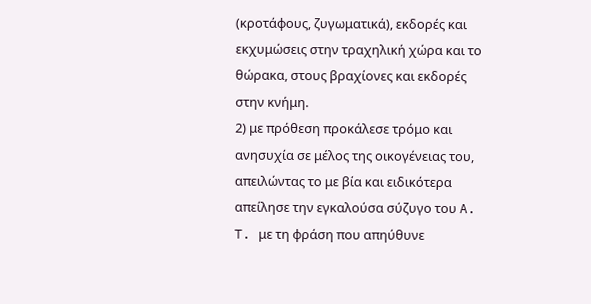(κροτάφους, ζυγωματικά), εκδορές και εκχυμώσεις στην τραχηλική χώρα και το θώρακα, στους βραχίονες και εκδορές στην κνήμη.
2) με πρόθεση προκάλεσε τρόμο και ανησυχία σε μέλος της οικογένειας του, απειλώντας το με βία και ειδικότερα απείλησε την εγκαλούσα σύζυγο του A. T. με τη φράση που απηύθυνε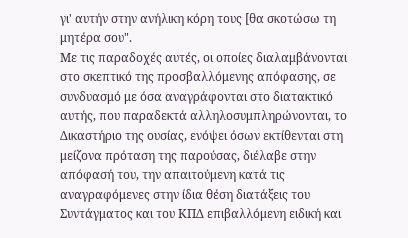γι' αυτήν στην ανήλικη κόρη τους [θα σκοτώσω τη μητέρα σου".
Με τις παραδοχές αυτές, οι οποίες διαλαμβάνονται στο σκεπτικό της προσβαλλόμενης απόφασης, σε συνδυασμό με όσα αναγράφονται στο διατακτικό αυτής, που παραδεκτά αλληλοσυμπληρώνονται, το Δικαστήριο της ουσίας, ενόψει όσων εκτίθενται στη μείζονα πρόταση της παρούσας, διέλαβε στην απόφασή του, την απαιτούμενη κατά τις αναγραφόμενες στην ίδια θέση διατάξεις του Συντάγματος και του ΚΠΔ επιβαλλόμενη ειδική και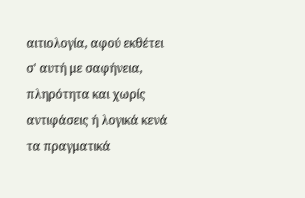αιτιολογία, αφού εκθέτει σ' αυτή με σαφήνεια, πληρότητα και χωρίς αντιφάσεις ή λογικά κενά τα πραγματικά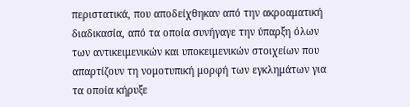περιστατικά, που αποδείχθηκαν από την ακροαματική διαδικασία, από τα οποία συνήγαγε την ύπαρξη όλων των αντικειμενικών και υποκειμενικών στοιχείων που απαρτίζουν τη νομοτυπική μορφή των εγκλημάτων για τα οποία κήρυξε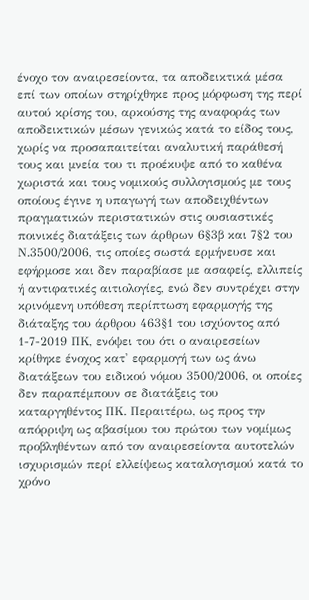ένοχο τον αναιρεσείοντα, τα αποδεικτικά μέσα επί των οποίων στηρίχθηκε προς μόρφωση της περί αυτού κρίσης του, αρκούσης της αναφοράς των αποδεικτικών μέσων γενικώς κατά το είδος τους, χωρίς να προσαπαιτείται αναλυτική παράθεσή τους και μνεία του τι προέκυψε από το καθένα χωριστά και τους νομικούς συλλογισμούς με τους οποίους έγινε η υπαγωγή των αποδειχθέντων πραγματικών περιστατικών στις ουσιαστικές ποινικές διατάξεις των άρθρων 6§3β και 7§2 του Ν.3500/2006, τις οποίες σωστά ερμήνευσε και εφήρμοσε και δεν παραβίασε με ασαφείς, ελλιπείς ή αντιφατικές αιτιολογίες, ενώ δεν συντρέχει στην κρινόμενη υπόθεση περίπτωση εφαρμογής της διάταξης του άρθρου 463§1 του ισχύοντος από 1-7-2019 ΠΚ, ενόψει του ότι ο αναιρεσείων κρίθηκε ένοχος κατ' εφαρμογή των ως άνω διατάξεων του ειδικού νόμου 3500/2006, οι οποίες δεν παραπέμπουν σε διατάξεις του καταργηθέντος ΠΚ. Περαιτέρω, ως προς την απόρριψη ως αβασίμου του πρώτου των νομίμως προβληθέντων από τον αναιρεσείοντα αυτοτελών ισχυρισμών περί ελλείψεως καταλογισμού κατά το χρόνο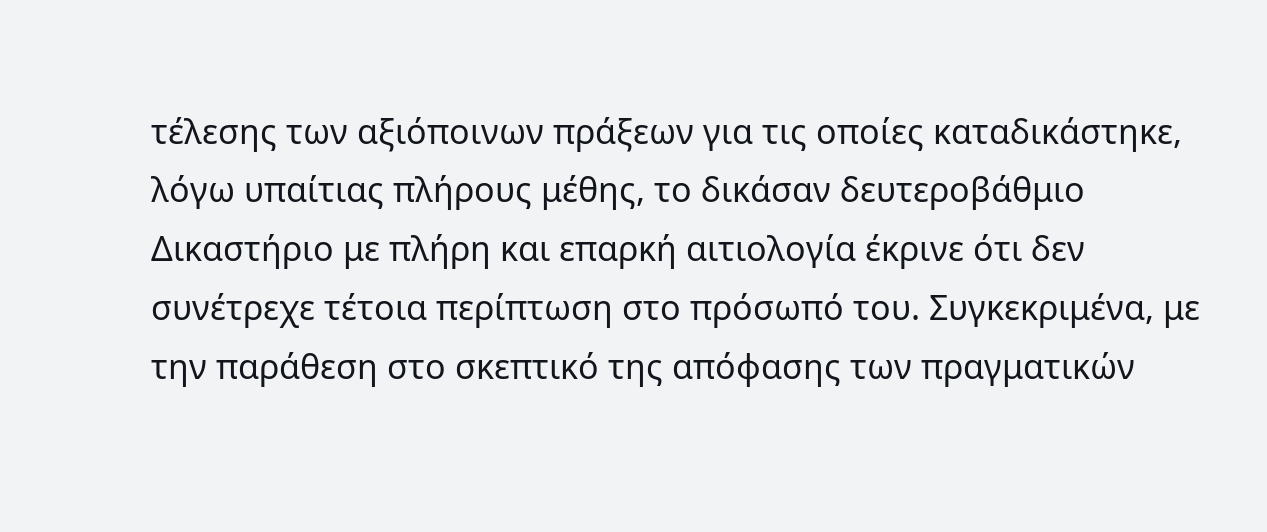τέλεσης των αξιόποινων πράξεων για τις οποίες καταδικάστηκε, λόγω υπαίτιας πλήρους μέθης, το δικάσαν δευτεροβάθμιο Δικαστήριο με πλήρη και επαρκή αιτιολογία έκρινε ότι δεν συνέτρεχε τέτοια περίπτωση στο πρόσωπό του. Συγκεκριμένα, με την παράθεση στο σκεπτικό της απόφασης των πραγματικών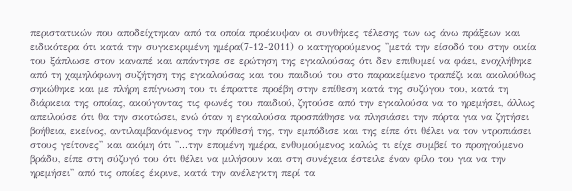περιστατικών που αποδείχτηκαν από τα οποία προέκυψαν οι συνθήκες τέλεσης των ως άνω πράξεων και ειδικότερα ότι κατά την συγκεκριμένη ημέρα(7-12-2011) ο κατηγορούμενος ''μετά την είσοδό του στην οικία του ξάπλωσε στον καναπέ και απάντησε σε ερώτηση της εγκαλούσας ότι δεν επιθυμεί να φάει, ενοχλήθηκε από τη χαμηλόφωνη συζήτηση της εγκαλούσας και του παιδιού του στο παρακείμενο τραπέζι και ακολούθως σηκώθηκε και με πλήρη επίγνωση του τι έπραττε προέβη στην επίθεση κατά της συζύγου του, κατά τη διάρκεια της οποίας, ακούγοντας τις φωνές του παιδιού, ζητούσε από την εγκαλούσα να το ηρεμήσει, άλλως απειλούσε ότι θα την σκοτώσει, ενώ όταν η εγκαλούσα προσπάθησε να πλησιάσει την πόρτα για να ζητήσει βοήθεια, εκείνος, αντιλαμβανόμενος την πρόθεσή της, την εμπόδισε και της είπε ότι θέλει να τον ντροπιάσει στους γείτονες'' και ακόμη ότι ''...την επομένη ημέρα, ενθυμούμενος καλώς τι είχε συμβεί το προηγούμενο βράδυ, είπε στη σύζυγό του ότι θέλει να μιλήσουν και στη συνέχεια έστειλε έναν φίλο του για να την ηρεμήσει'' από τις οποίες έκρινε, κατά την ανέλεγκτη περί τα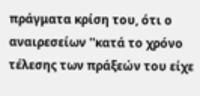πράγματα κρίση του, ότι ο αναιρεσείων ''κατά το χρόνο τέλεσης των πράξεών του είχε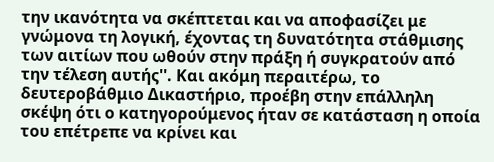την ικανότητα να σκέπτεται και να αποφασίζει με γνώμονα τη λογική, έχοντας τη δυνατότητα στάθμισης των αιτίων που ωθούν στην πράξη ή συγκρατούν από την τέλεση αυτής''. Και ακόμη περαιτέρω, το δευτεροβάθμιο Δικαστήριο, προέβη στην επάλληλη σκέψη ότι ο κατηγορούμενος ήταν σε κατάσταση η οποία του επέτρεπε να κρίνει και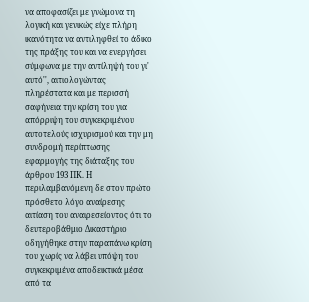να αποφασίζει με γνώμονα τη λογική και γενικώς είχε πλήρη ικανότητα να αντιληφθεί το άδικο της πράξης του και να ενεργήσει σύμφωνα με την αντίληψή του γι' αυτό'', αιτιολογώντας πληρέστατα και με περισσή σαφήνεια την κρίση του για απόρριψη του συγκεκριμένου αυτοτελούς ισχυρισμού και την μη συνδρομή περίπτωσης εφαρμογής της διάταξης του άρθρου 193 ΠΚ. Η περιλαμβανόμενη δε στον πρώτο πρόσθετο λόγο αναίρεσης αιτίαση του αναιρεσείοντος ότι το δευτεροβάθμιο Δικαστήριο οδηγήθηκε στην παραπάνω κρίση του χωρίς να λάβει υπόψη του συγκεκριμένα αποδεικτικά μέσα από τα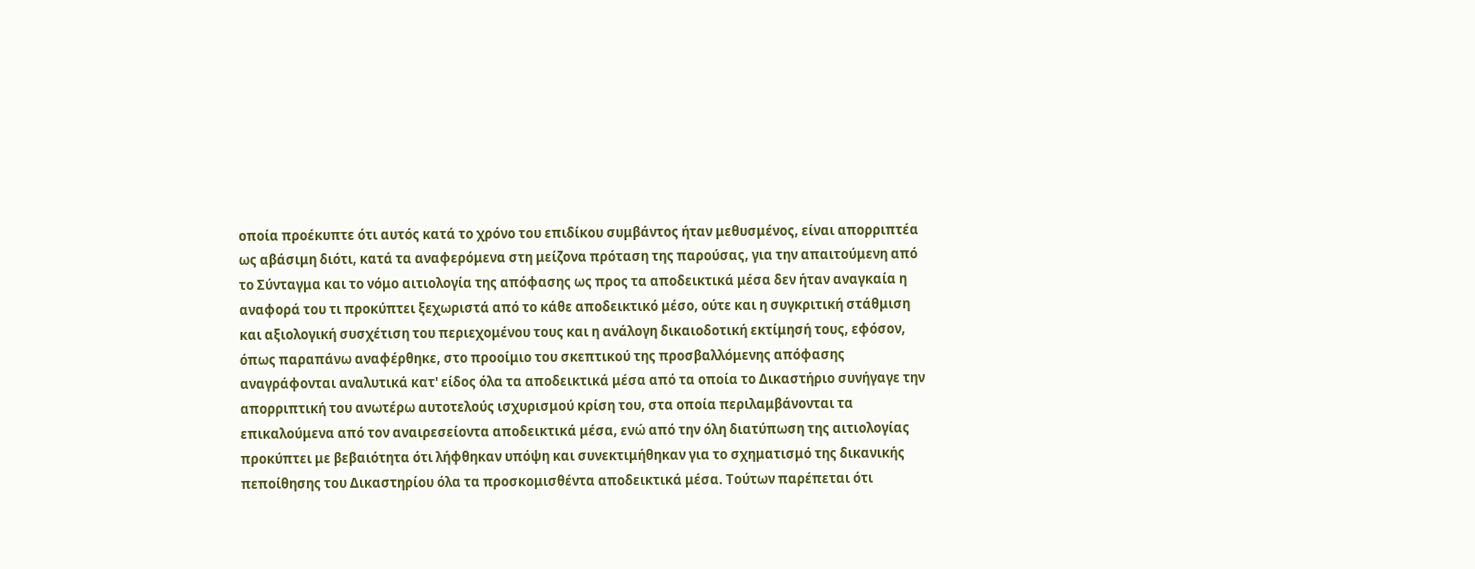οποία προέκυπτε ότι αυτός κατά το χρόνο του επιδίκου συμβάντος ήταν μεθυσμένος, είναι απορριπτέα ως αβάσιμη διότι, κατά τα αναφερόμενα στη μείζονα πρόταση της παρούσας, για την απαιτούμενη από το Σύνταγμα και το νόμο αιτιολογία της απόφασης ως προς τα αποδεικτικά μέσα δεν ήταν αναγκαία η αναφορά του τι προκύπτει ξεχωριστά από το κάθε αποδεικτικό μέσο, ούτε και η συγκριτική στάθμιση και αξιολογική συσχέτιση του περιεχομένου τους και η ανάλογη δικαιοδοτική εκτίμησή τους, εφόσον, όπως παραπάνω αναφέρθηκε, στο προοίμιο του σκεπτικού της προσβαλλόμενης απόφασης αναγράφονται αναλυτικά κατ' είδος όλα τα αποδεικτικά μέσα από τα οποία το Δικαστήριο συνήγαγε την απορριπτική του ανωτέρω αυτοτελούς ισχυρισμού κρίση του, στα οποία περιλαμβάνονται τα επικαλούμενα από τον αναιρεσείοντα αποδεικτικά μέσα, ενώ από την όλη διατύπωση της αιτιολογίας προκύπτει με βεβαιότητα ότι λήφθηκαν υπόψη και συνεκτιμήθηκαν για το σχηματισμό της δικανικής πεποίθησης του Δικαστηρίου όλα τα προσκομισθέντα αποδεικτικά μέσα. Τούτων παρέπεται ότι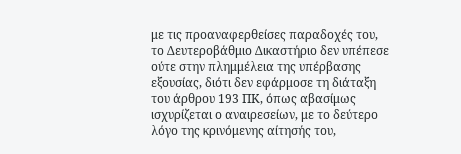με τις προαναφερθείσες παραδοχές του, το Δευτεροβάθμιο Δικαστήριο δεν υπέπεσε ούτε στην πλημμέλεια της υπέρβασης εξουσίας, διότι δεν εφάρμοσε τη διάταξη του άρθρου 193 ΠΚ, όπως αβασίμως ισχυρίζεται ο αναιρεσείων, με το δεύτερο λόγο της κρινόμενης αίτησής του,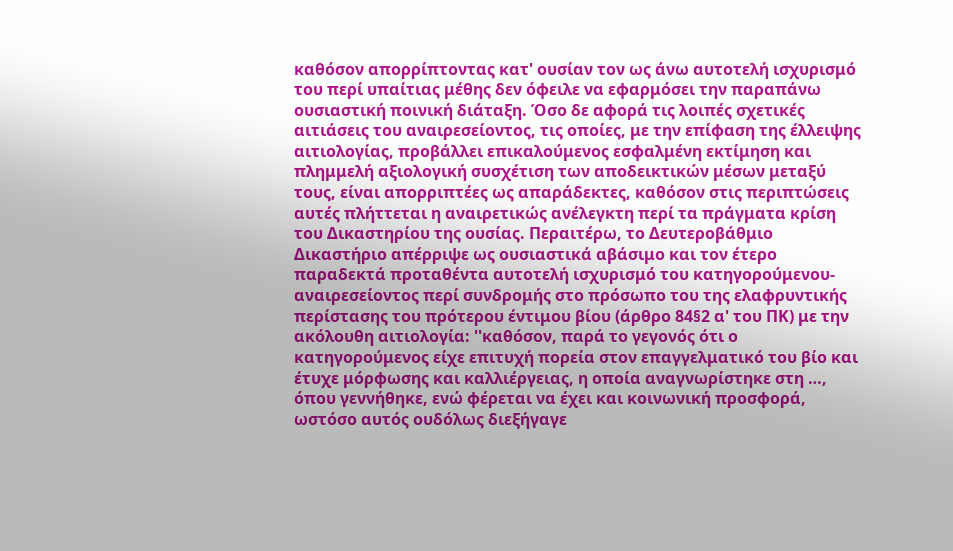καθόσον απορρίπτοντας κατ' ουσίαν τον ως άνω αυτοτελή ισχυρισμό του περί υπαίτιας μέθης δεν όφειλε να εφαρμόσει την παραπάνω ουσιαστική ποινική διάταξη. Όσο δε αφορά τις λοιπές σχετικές αιτιάσεις του αναιρεσείοντος, τις οποίες, με την επίφαση της έλλειψης αιτιολογίας, προβάλλει επικαλούμενος εσφαλμένη εκτίμηση και πλημμελή αξιολογική συσχέτιση των αποδεικτικών μέσων μεταξύ τους, είναι απορριπτέες ως απαράδεκτες, καθόσον στις περιπτώσεις αυτές πλήττεται η αναιρετικώς ανέλεγκτη περί τα πράγματα κρίση του Δικαστηρίου της ουσίας. Περαιτέρω, το Δευτεροβάθμιο Δικαστήριο απέρριψε ως ουσιαστικά αβάσιμο και τον έτερο παραδεκτά προταθέντα αυτοτελή ισχυρισμό του κατηγορούμενου-αναιρεσείοντος περί συνδρομής στο πρόσωπο του της ελαφρυντικής περίστασης του πρότερου έντιμου βίου (άρθρο 84§2 α' του ΠΚ) με την ακόλουθη αιτιολογία: ''καθόσον, παρά το γεγονός ότι ο κατηγορούμενος είχε επιτυχή πορεία στον επαγγελματικό του βίο και έτυχε μόρφωσης και καλλιέργειας, η οποία αναγνωρίστηκε στη …, όπου γεννήθηκε, ενώ φέρεται να έχει και κοινωνική προσφορά, ωστόσο αυτός ουδόλως διεξήγαγε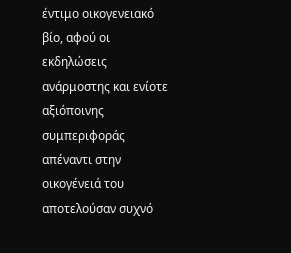έντιμο οικογενειακό βίο, αφού οι εκδηλώσεις ανάρμοστης και ενίοτε αξιόποινης συμπεριφοράς απέναντι στην οικογένειά του αποτελούσαν συχνό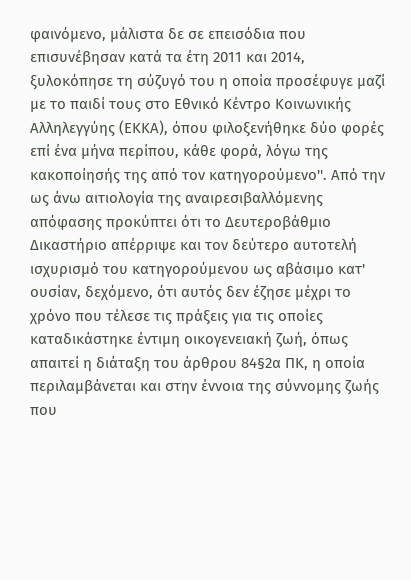φαινόμενο, μάλιστα δε σε επεισόδια που επισυνέβησαν κατά τα έτη 2011 και 2014, ξυλοκόπησε τη σύζυγό του η οποία προσέφυγε μαζί με το παιδί τους στο Εθνικό Κέντρο Κοινωνικής Αλληλεγγύης (ΕΚΚΑ), όπου φιλοξενήθηκε δύο φορές επί ένα μήνα περίπου, κάθε φορά, λόγω της κακοποίησής της από τον κατηγορούμενο''. Από την ως άνω αιτιολογία της αναιρεσιβαλλόμενης απόφασης προκύπτει ότι το Δευτεροβάθμιο Δικαστήριο απέρριψε και τον δεύτερο αυτοτελή ισχυρισμό του κατηγορούμενου ως αβάσιμο κατ' ουσίαν, δεχόμενο, ότι αυτός δεν έζησε μέχρι το χρόνο που τέλεσε τις πράξεις για τις οποίες καταδικάστηκε έντιμη οικογενειακή ζωή, όπως απαιτεί η διάταξη του άρθρου 84§2α ΠΚ, η οποία περιλαμβάνεται και στην έννοια της σύννομης ζωής που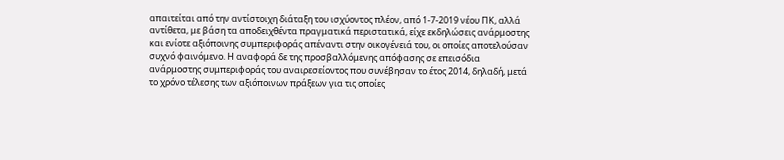απαιτείται από την αντίστοιχη διάταξη του ισχύοντος πλέον, από 1-7-2019 νέου ΠΚ, αλλά αντίθετα, με βάση τα αποδειχθέντα πραγματικά περιστατικά, είχε εκδηλώσεις ανάρμοστης και ενίοτε αξιόποινης συμπεριφοράς απέναντι στην οικογένειά του, οι οποίες αποτελούσαν συχνό φαινόμενο. Η αναφορά δε της προσβαλλόμενης απόφασης σε επεισόδια ανάρμοστης συμπεριφοράς του αναιρεσείοντος που συνέβησαν το έτος 2014, δηλαδή, μετά το χρόνο τέλεσης των αξιόποινων πράξεων για τις οποίες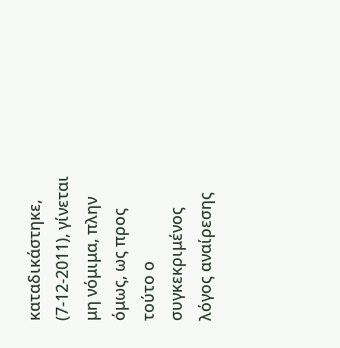καταδικάστηκε, (7-12-2011), γίνεται μη νόμιμα, πλην όμως, ως προς τούτο ο συγκεκριμένος λόγος αναίρεσης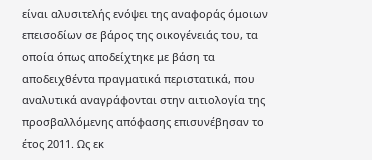είναι αλυσιτελής ενόψει της αναφοράς όμοιων επεισοδίων σε βάρος της οικογένειάς του, τα οποία όπως αποδείχτηκε με βάση τα αποδειχθέντα πραγματικά περιστατικά, που αναλυτικά αναγράφονται στην αιτιολογία της προσβαλλόμενης απόφασης επισυνέβησαν το έτος 2011. Ως εκ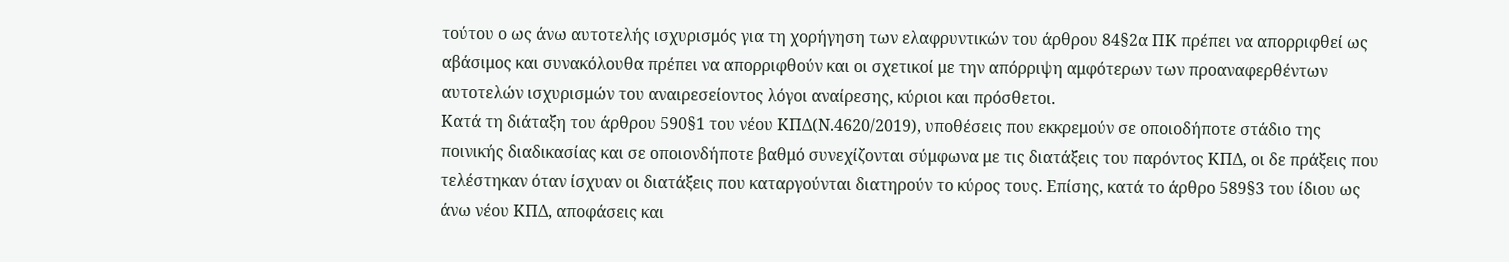τούτου ο ως άνω αυτοτελής ισχυρισμός για τη χορήγηση των ελαφρυντικών του άρθρου 84§2α ΠΚ πρέπει να απορριφθεί ως αβάσιμος και συνακόλουθα πρέπει να απορριφθούν και οι σχετικοί με την απόρριψη αμφότερων των προαναφερθέντων αυτοτελών ισχυρισμών του αναιρεσείοντος λόγοι αναίρεσης, κύριοι και πρόσθετοι.
Κατά τη διάταξη του άρθρου 590§1 του νέου ΚΠΔ(Ν.4620/2019), υποθέσεις που εκκρεμούν σε οποιοδήποτε στάδιο της ποινικής διαδικασίας και σε οποιονδήποτε βαθμό συνεχίζονται σύμφωνα με τις διατάξεις του παρόντος ΚΠΔ, οι δε πράξεις που τελέστηκαν όταν ίσχυαν οι διατάξεις που καταργούνται διατηρούν το κύρος τους. Επίσης, κατά το άρθρο 589§3 του ίδιου ως άνω νέου ΚΠΔ, αποφάσεις και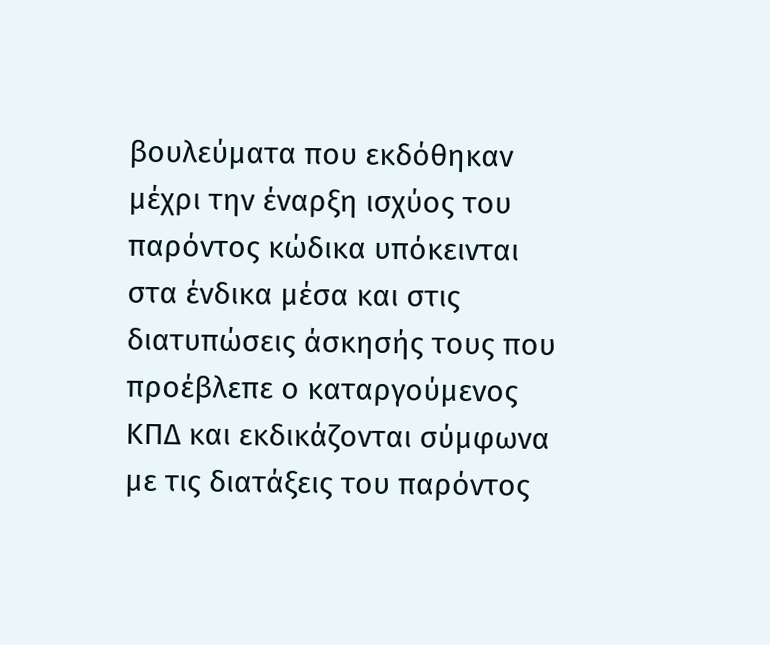βουλεύματα που εκδόθηκαν μέχρι την έναρξη ισχύος του παρόντος κώδικα υπόκεινται στα ένδικα μέσα και στις διατυπώσεις άσκησής τους που προέβλεπε ο καταργούμενος ΚΠΔ και εκδικάζονται σύμφωνα με τις διατάξεις του παρόντος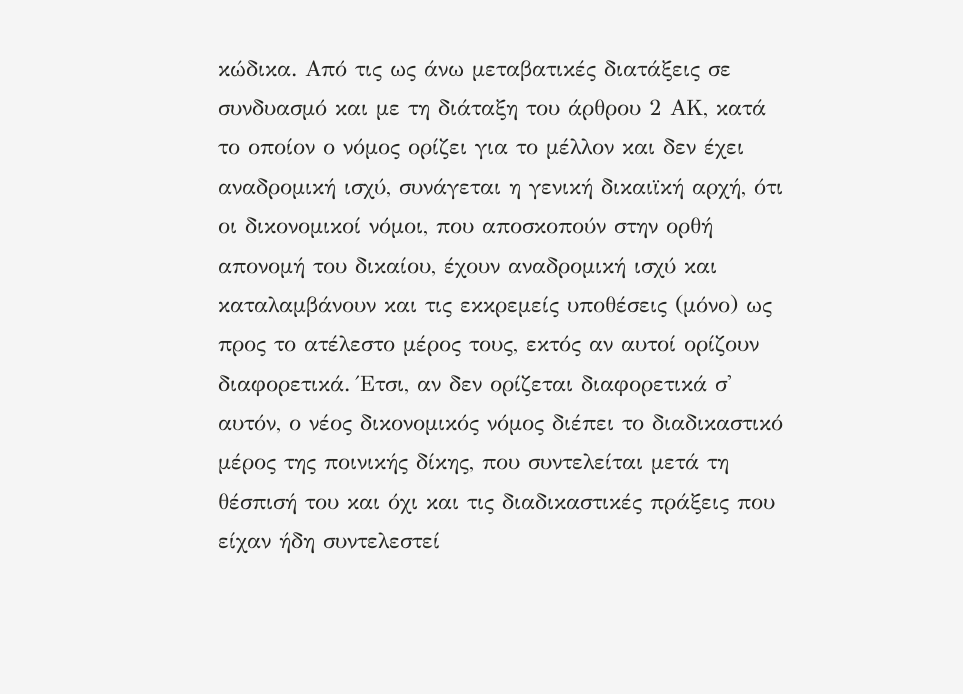κώδικα. Από τις ως άνω μεταβατικές διατάξεις σε συνδυασμό και με τη διάταξη του άρθρου 2 ΑΚ, κατά το οποίον ο νόμος ορίζει για το μέλλον και δεν έχει αναδρομική ισχύ, συνάγεται η γενική δικαιϊκή αρχή, ότι οι δικονομικοί νόμοι, που αποσκοπούν στην ορθή απονομή του δικαίου, έχουν αναδρομική ισχύ και καταλαμβάνουν και τις εκκρεμείς υποθέσεις (μόνο) ως προς το ατέλεστο μέρος τους, εκτός αν αυτοί ορίζουν διαφορετικά. Έτσι, αν δεν ορίζεται διαφορετικά σ' αυτόν, ο νέος δικονομικός νόμος διέπει το διαδικαστικό μέρος της ποινικής δίκης, που συντελείται μετά τη θέσπισή του και όχι και τις διαδικαστικές πράξεις που είχαν ήδη συντελεστεί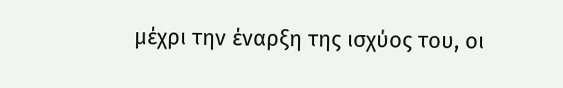μέχρι την έναρξη της ισχύος του, οι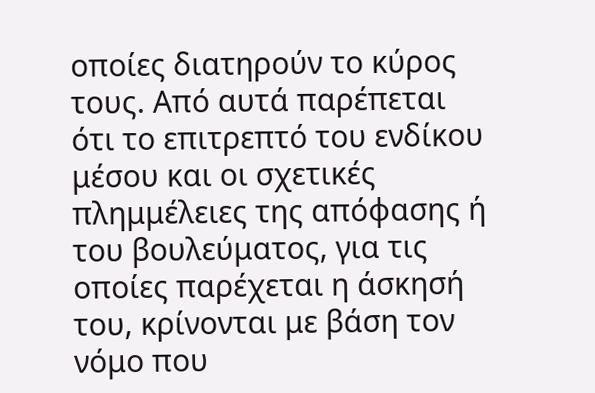οποίες διατηρούν το κύρος τους. Από αυτά παρέπεται ότι το επιτρεπτό του ενδίκου μέσου και οι σχετικές πλημμέλειες της απόφασης ή του βουλεύματος, για τις οποίες παρέχεται η άσκησή του, κρίνονται με βάση τον νόμο που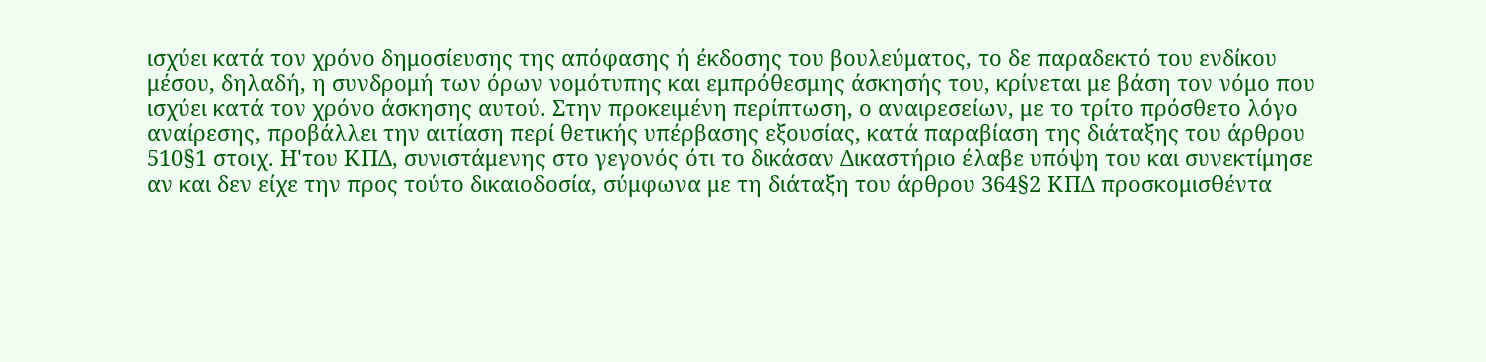ισχύει κατά τον χρόνο δημοσίευσης της απόφασης ή έκδοσης του βουλεύματος, το δε παραδεκτό του ενδίκου μέσου, δηλαδή, η συνδρομή των όρων νομότυπης και εμπρόθεσμης άσκησής του, κρίνεται με βάση τον νόμο που ισχύει κατά τον χρόνο άσκησης αυτού. Στην προκειμένη περίπτωση, ο αναιρεσείων, με το τρίτο πρόσθετο λόγο αναίρεσης, προβάλλει την αιτίαση περί θετικής υπέρβασης εξουσίας, κατά παραβίαση της διάταξης του άρθρου 510§1 στοιχ. Η'του ΚΠΔ, συνιστάμενης στο γεγονός ότι το δικάσαν Δικαστήριο έλαβε υπόψη του και συνεκτίμησε αν και δεν είχε την προς τούτο δικαιοδοσία, σύμφωνα με τη διάταξη του άρθρου 364§2 ΚΠΔ προσκομισθέντα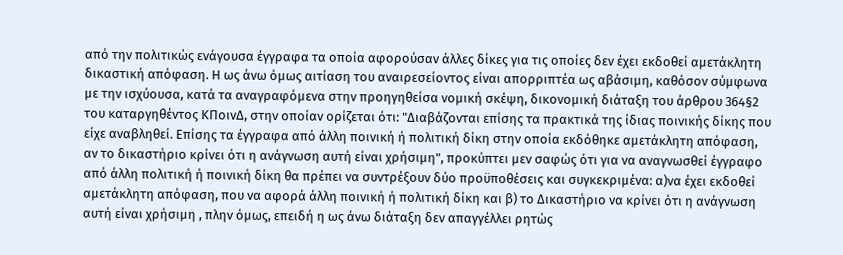από την πολιτικώς ενάγουσα έγγραφα τα οποία αφορούσαν άλλες δίκες για τις οποίες δεν έχει εκδοθεί αμετάκλητη δικαστική απόφαση. Η ως άνω όμως αιτίαση του αναιρεσείοντος είναι απορριπτέα ως αβάσιμη, καθόσον σύμφωνα με την ισχύουσα, κατά τα αναγραφόμενα στην προηγηθείσα νομική σκέψη, δικονομική διάταξη του άρθρου 364§2 του καταργηθέντος ΚΠοινΔ, στην οποίαν ορίζεται ότι: "Διαβάζονται επίσης τα πρακτικά της ίδιας ποινικής δίκης που είχε αναβληθεί. Επίσης τα έγγραφα από άλλη ποινική ή πολιτική δίκη στην οποία εκδόθηκε αμετάκλητη απόφαση, αν το δικαστήριο κρίνει ότι η ανάγνωση αυτή είναι χρήσιμη", προκύπτει μεν σαφώς ότι για να αναγνωσθεί έγγραφο από άλλη πολιτική ή ποινική δίκη θα πρέπει να συντρέξουν δύο προϋποθέσεις και συγκεκριμένα: α)να έχει εκδοθεί αμετάκλητη απόφαση, που να αφορά άλλη ποινική ή πολιτική δίκη και β) το Δικαστήριο να κρίνει ότι η ανάγνωση αυτή είναι χρήσιμη , πλην όμως, επειδή η ως άνω διάταξη δεν απαγγέλλει ρητώς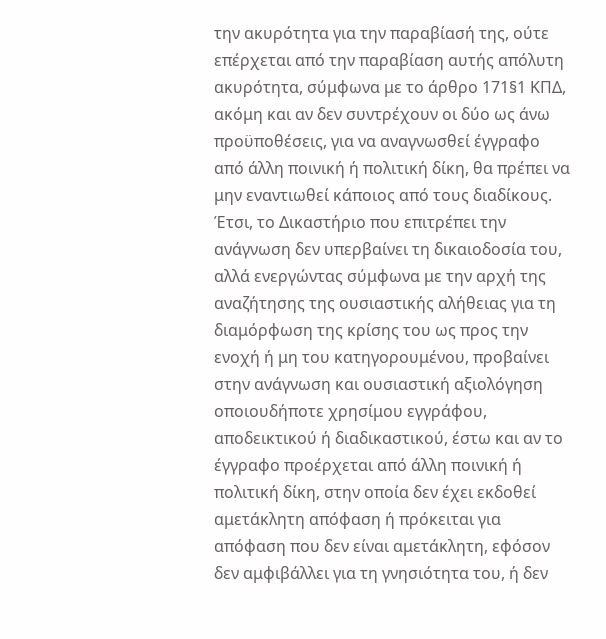την ακυρότητα για την παραβίασή της, ούτε επέρχεται από την παραβίαση αυτής απόλυτη ακυρότητα, σύμφωνα με το άρθρο 171§1 ΚΠΔ, ακόμη και αν δεν συντρέχουν οι δύο ως άνω προϋποθέσεις, για να αναγνωσθεί έγγραφο από άλλη ποινική ή πολιτική δίκη, θα πρέπει να μην εναντιωθεί κάποιος από τους διαδίκους. Έτσι, το Δικαστήριο που επιτρέπει την ανάγνωση δεν υπερβαίνει τη δικαιοδοσία του, αλλά ενεργώντας σύμφωνα με την αρχή της αναζήτησης της ουσιαστικής αλήθειας για τη διαμόρφωση της κρίσης του ως προς την ενοχή ή μη του κατηγορουμένου, προβαίνει στην ανάγνωση και ουσιαστική αξιολόγηση οποιουδήποτε χρησίμου εγγράφου, αποδεικτικού ή διαδικαστικού, έστω και αν το έγγραφο προέρχεται από άλλη ποινική ή πολιτική δίκη, στην οποία δεν έχει εκδοθεί αμετάκλητη απόφαση ή πρόκειται για απόφαση που δεν είναι αμετάκλητη, εφόσον δεν αμφιβάλλει για τη γνησιότητα του, ή δεν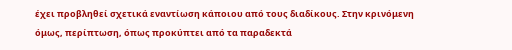έχει προβληθεί σχετικά εναντίωση κάποιου από τους διαδίκους. Στην κρινόμενη όμως, περίπτωση, όπως προκύπτει από τα παραδεκτά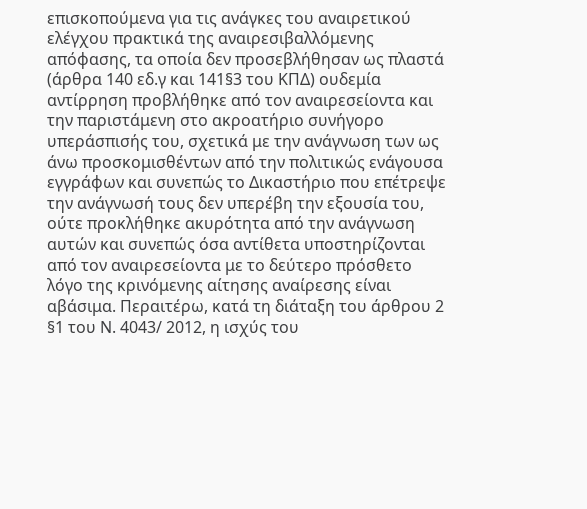επισκοπούμενα για τις ανάγκες του αναιρετικού ελέγχου πρακτικά της αναιρεσιβαλλόμενης απόφασης, τα οποία δεν προσεβλήθησαν ως πλαστά (άρθρα 140 εδ.γ και 141§3 του ΚΠΔ) ουδεμία αντίρρηση προβλήθηκε από τον αναιρεσείοντα και την παριστάμενη στο ακροατήριο συνήγορο υπεράσπισής του, σχετικά με την ανάγνωση των ως άνω προσκομισθέντων από την πολιτικώς ενάγουσα εγγράφων και συνεπώς το Δικαστήριο που επέτρεψε την ανάγνωσή τους δεν υπερέβη την εξουσία του, ούτε προκλήθηκε ακυρότητα από την ανάγνωση αυτών και συνεπώς όσα αντίθετα υποστηρίζονται από τον αναιρεσείοντα με το δεύτερο πρόσθετο λόγο της κρινόμενης αίτησης αναίρεσης είναι αβάσιμα. Περαιτέρω, κατά τη διάταξη του άρθρου 2 §1 του Ν. 4043/ 2012, η ισχύς του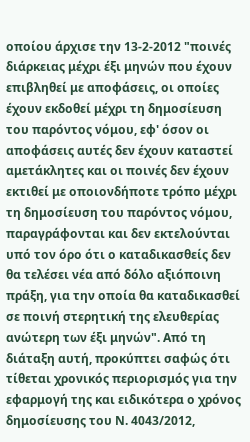οποίου άρχισε την 13-2-2012 "ποινές διάρκειας μέχρι έξι μηνών που έχουν επιβληθεί με αποφάσεις, οι οποίες έχουν εκδοθεί μέχρι τη δημοσίευση του παρόντος νόμου, εφ' όσον οι αποφάσεις αυτές δεν έχουν καταστεί αμετάκλητες και οι ποινές δεν έχουν εκτιθεί με οποιονδήποτε τρόπο μέχρι τη δημοσίευση του παρόντος νόμου, παραγράφονται και δεν εκτελούνται υπό τον όρο ότι ο καταδικασθείς δεν θα τελέσει νέα από δόλο αξιόποινη πράξη, για την οποία θα καταδικασθεί σε ποινή στερητική της ελευθερίας ανώτερη των έξι μηνών". Από τη διάταξη αυτή, προκύπτει σαφώς ότι τίθεται χρονικός περιορισμός για την εφαρμογή της και ειδικότερα ο χρόνος δημοσίευσης του Ν. 4043/2012,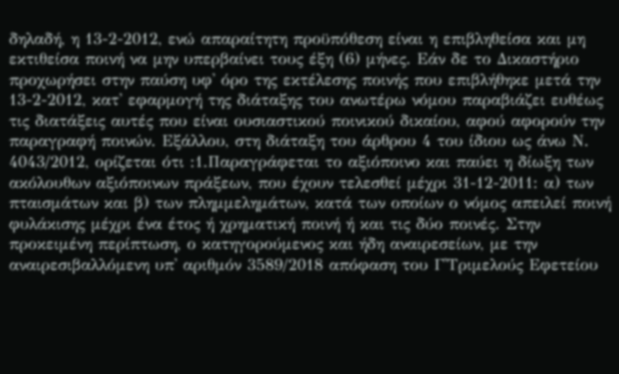δηλαδή, η 13-2-2012, ενώ απαραίτητη προϋπόθεση είναι η επιβληθείσα και μη εκτιθείσα ποινή να μην υπερβαίνει τους έξη (6) μήνες. Εάν δε το Δικαστήριο προχωρήσει στην παύση υφ' όρο της εκτέλεσης ποινής που επιβλήθηκε μετά την 13-2-2012, κατ' εφαρμογή της διάταξης του ανωτέρω νόμου παραβιάζει ευθέως τις διατάξεις αυτές που είναι ουσιαστικού ποινικού δικαίου, αφού αφορούν την παραγραφή ποινών. Εξάλλου, στη διάταξη του άρθρου 4 του ίδιου ως άνω Ν. 4043/2012, ορίζεται ότι :1.Παραγράφεται το αξιόποινο και παύει η δίωξη των ακόλουθων αξιόποινων πράξεων, που έχουν τελεσθεί μέχρι 31-12-2011: α) των πταισμάτων και β) των πλημμελημάτων, κατά των οποίων ο νόμος απειλεί ποινή φυλάκισης μέχρι ένα έτος ή χρηματική ποινή ή και τις δύο ποινές. Στην προκειμένη περίπτωση, ο κατηγορούμενος και ήδη αναιρεσείων, με την αναιρεσιβαλλόμενη υπ' αριθμόν 3589/2018 απόφαση του Γ'Τριμελούς Εφετείου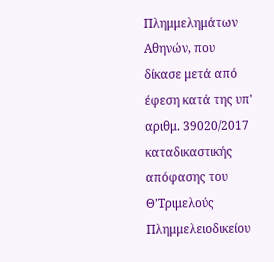Πλημμελημάτων Αθηνών, που δίκασε μετά από έφεση κατά της υπ' αριθμ. 39020/2017 καταδικαστικής απόφασης του Θ'Τριμελούς Πλημμελειοδικείου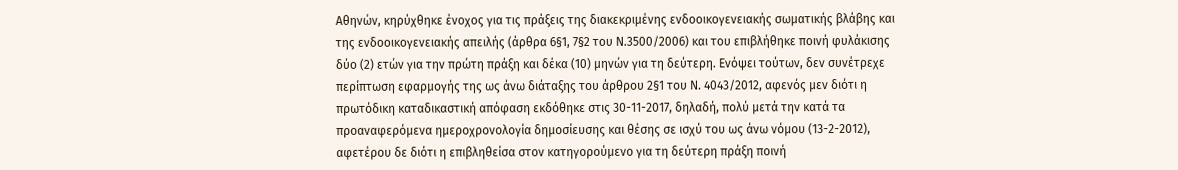Αθηνών, κηρύχθηκε ένοχος για τις πράξεις της διακεκριμένης ενδοοικογενειακής σωματικής βλάβης και της ενδοοικογενειακής απειλής (άρθρα 6§1, 7§2 του Ν.3500/2006) και του επιβλήθηκε ποινή φυλάκισης δύο (2) ετών για την πρώτη πράξη και δέκα (10) μηνών για τη δεύτερη. Ενόψει τούτων, δεν συνέτρεχε περίπτωση εφαρμογής της ως άνω διάταξης του άρθρου 2§1 του Ν. 4043/2012, αφενός μεν διότι η πρωτόδικη καταδικαστική απόφαση εκδόθηκε στις 30-11-2017, δηλαδή, πολύ μετά την κατά τα προαναφερόμενα ημεροχρονολογία δημοσίευσης και θέσης σε ισχύ του ως άνω νόμου (13-2-2012), αφετέρου δε διότι η επιβληθείσα στον κατηγορούμενο για τη δεύτερη πράξη ποινή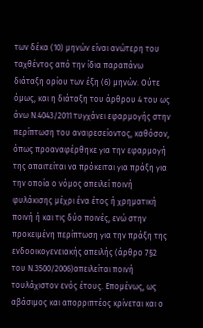των δέκα (10) μηνών είναι ανώτερη του ταχθέντος από την ίδια παραπάνω διάταξη ορίου των έξη (6) μηνών. Ούτε όμως, και η διάταξη του άρθρου 4 του ως άνω Ν.4043/2011 τυγχάνει εφαρμογής στην περίπτωση του αναιρεσείοντος, καθόσον, όπως προαναφέρθηκε για την εφαρμογή της απαιτείται να πρόκειται για πράξη για την οποία ο νόμος απειλεί ποινή φυλάκισης μέχρι ένα έτος ή χρηματική ποινή ή και τις δύο ποινές, ενώ στην προκειμένη περίπτωση για την πράξη της ενδοοικογενειακής απειλής (άρθρο 7§2 του Ν.3500/2006)απειλείται ποινή τουλάχιστον ενός έτους. Επομένως, ως αβάσιμος και απορριπτέος κρίνεται και ο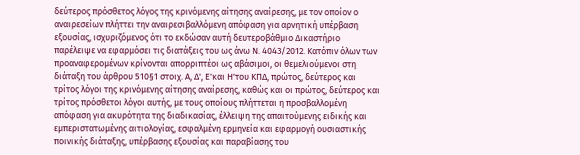δεύτερος πρόσθετος λόγος της κρινόμενης αίτησης αναίρεσης, με τον οποίον ο αναιρεσείων πλήττει την αναιρεσιβαλλόμενη απόφαση για αρνητική υπέρβαση εξουσίας, ισχυριζόμενος ότι το εκδώσαν αυτή δευτεροβάθμιο Δικαστήριο παρέλειψε να εφαρμόσει τις διατάξεις του ως άνω Ν. 4043/2012. Κατόπιν όλων των προαναφερομένων κρίνονται απορριπτέοι ως αβάσιμοι, οι θεμελιούμενοι στη διάταξη του άρθρου 510§1 στοιχ. Α, Δ', Ε'και Η'του ΚΠΔ, πρώτος, δεύτερος και τρίτος λόγοι της κρινόμενης αίτησης αναίρεσης, καθώς και οι πρώτος, δεύτερος και τρίτος πρόσθετοι λόγοι αυτής, με τους οποίους πλήττεται η προσβαλλομένη απόφαση για ακυρότητα της διαδικασίας, έλλειψη της απαιτούμενης ειδικής και εμπεριστατωμένης αιτιολογίας, εσφαλμένη ερμηνεία και εφαρμογή ουσιαστικής ποινικής διάταξης, υπέρβασης εξουσίας και παραβίασης του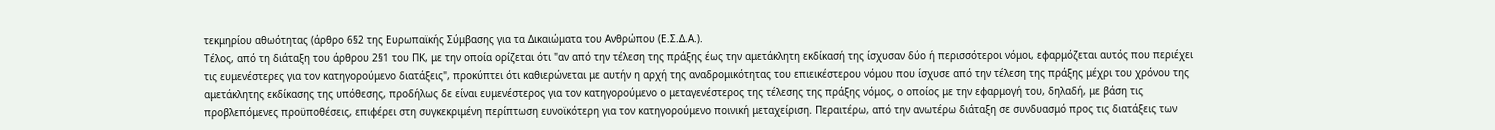τεκμηρίου αθωότητας (άρθρο 6§2 της Ευρωπαϊκής Σύμβασης για τα Δικαιώματα του Ανθρώπου (Ε.Σ.Δ.Α.).
Τέλος, από τη διάταξη του άρθρου 2§1 του ΠΚ, με την οποία ορίζεται ότι "αν από την τέλεση της πράξης έως την αμετάκλητη εκδίκασή της ίσχυσαν δύο ή περισσότεροι νόμοι, εφαρμόζεται αυτός που περιέχει τις ευμενέστερες για τον κατηγορούμενο διατάξεις", προκύπτει ότι καθιερώνεται με αυτήν η αρχή της αναδρομικότητας του επιεικέστερου νόμου που ίσχυσε από την τέλεση της πράξης μέχρι του χρόνου της αμετάκλητης εκδίκασης της υπόθεσης, προδήλως δε είναι ευμενέστερος για τον κατηγορούμενο ο μεταγενέστερος της τέλεσης της πράξης νόμος, ο οποίος με την εφαρμογή του, δηλαδή, με βάση τις προβλεπόμενες προϋποθέσεις, επιφέρει στη συγκεκριμένη περίπτωση ευνοϊκότερη για τον κατηγορούμενο ποινική μεταχείριση. Περαιτέρω, από την ανωτέρω διάταξη σε συνδυασμό προς τις διατάξεις των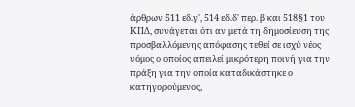άρθρων 511 εδ.γ', 514 εδ.δ' περ. β και 518§1 του ΚΠΔ, συνάγεται ότι αν μετά τη δημοσίευση της προσβαλλόμενης απόφασης τεθεί σε ισχύ νέος νόμος ο οποίος απειλεί μικρότερη ποινή για την πράξη για την οποία καταδικάστηκε ο κατηγορούμενος,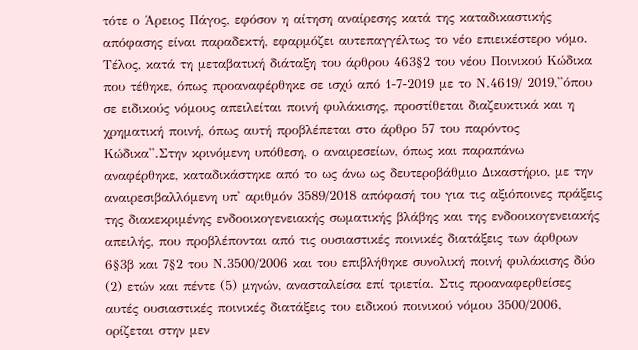τότε ο Άρειος Πάγος, εφόσον η αίτηση αναίρεσης κατά της καταδικαστικής απόφασης είναι παραδεκτή, εφαρμόζει αυτεπαγγέλτως το νέο επιεικέστερο νόμο. Τέλος, κατά τη μεταβατική διάταξη του άρθρου 463§2 του νέου Ποινικού Κώδικα που τέθηκε, όπως προαναφέρθηκε σε ισχύ από 1-7-2019 με το Ν.4619/ 2019,''όπου σε ειδικούς νόμους απειλείται ποινή φυλάκισης, προστίθεται διαζευκτικά και η χρηματική ποινή, όπως αυτή προβλέπεται στο άρθρο 57 του παρόντος Κώδικα''.Στην κρινόμενη υπόθεση, ο αναιρεσείων, όπως και παραπάνω αναφέρθηκε, καταδικάστηκε από το ως άνω ως δευτεροβάθμιο Δικαστήριο, με την αναιρεσιβαλλόμενη υπ' αριθμόν 3589/2018 απόφασή του για τις αξιόποινες πράξεις της διακεκριμένης ενδοοικογενειακής σωματικής βλάβης και της ενδοοικογενειακής απειλής, που προβλέπονται από τις ουσιαστικές ποινικές διατάξεις των άρθρων 6§3β και 7§2 του Ν.3500/2006 και του επιβλήθηκε συνολική ποινή φυλάκισης δύο (2) ετών και πέντε (5) μηνών, ανασταλείσα επί τριετία. Στις προαναφερθείσες αυτές ουσιαστικές ποινικές διατάξεις του ειδικού ποινικού νόμου 3500/2006, ορίζεται στην μεν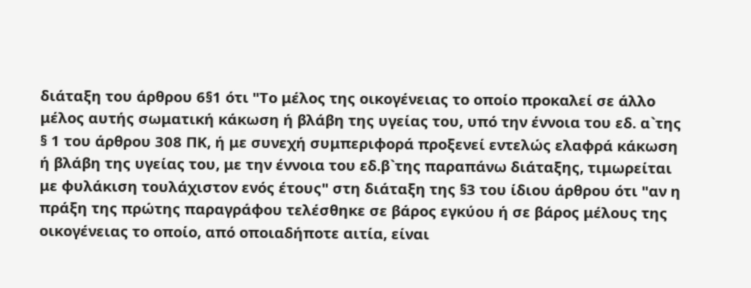διάταξη του άρθρου 6§1 ότι "Το μέλος της οικογένειας το οποίο προκαλεί σε άλλο μέλος αυτής σωματική κάκωση ή βλάβη της υγείας του, υπό την έννοια του εδ. α`της § 1 του άρθρου 308 ΠΚ, ή με συνεχή συμπεριφορά προξενεί εντελώς ελαφρά κάκωση ή βλάβη της υγείας του, με την έννοια του εδ.β`της παραπάνω διάταξης, τιμωρείται με φυλάκιση τουλάχιστον ενός έτους" στη διάταξη της §3 του ίδιου άρθρου ότι "αν η πράξη της πρώτης παραγράφου τελέσθηκε σε βάρος εγκύου ή σε βάρος μέλους της οικογένειας το οποίο, από οποιαδήποτε αιτία, είναι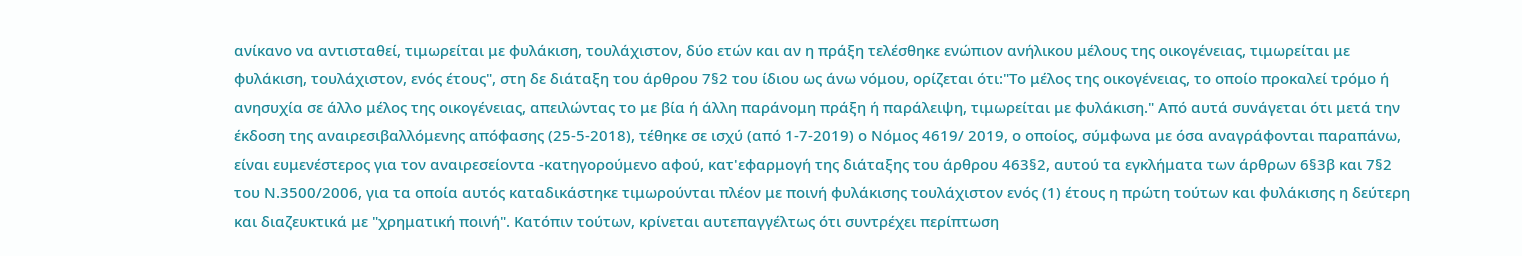ανίκανο να αντισταθεί, τιμωρείται με φυλάκιση, τουλάχιστον, δύο ετών και αν η πράξη τελέσθηκε ενώπιον ανήλικου μέλους της οικογένειας, τιμωρείται με φυλάκιση, τουλάχιστον, ενός έτους", στη δε διάταξη του άρθρου 7§2 του ίδιου ως άνω νόμου, ορίζεται ότι:"Το μέλος της οικογένειας, το οποίο προκαλεί τρόμο ή ανησυχία σε άλλο μέλος της οικογένειας, απειλώντας το με βία ή άλλη παράνομη πράξη ή παράλειψη, τιμωρείται με φυλάκιση." Από αυτά συνάγεται ότι μετά την έκδοση της αναιρεσιβαλλόμενης απόφασης (25-5-2018), τέθηκε σε ισχύ (από 1-7-2019) ο Νόμος 4619/ 2019, ο οποίος, σύμφωνα με όσα αναγράφονται παραπάνω, είναι ευμενέστερος για τον αναιρεσείοντα -κατηγορούμενο αφού, κατ'εφαρμογή της διάταξης του άρθρου 463§2, αυτού τα εγκλήματα των άρθρων 6§3β και 7§2 του Ν.3500/2006, για τα οποία αυτός καταδικάστηκε τιμωρούνται πλέον με ποινή φυλάκισης τουλάχιστον ενός (1) έτους η πρώτη τούτων και φυλάκισης η δεύτερη και διαζευκτικά με "χρηματική ποινή". Κατόπιν τούτων, κρίνεται αυτεπαγγέλτως ότι συντρέχει περίπτωση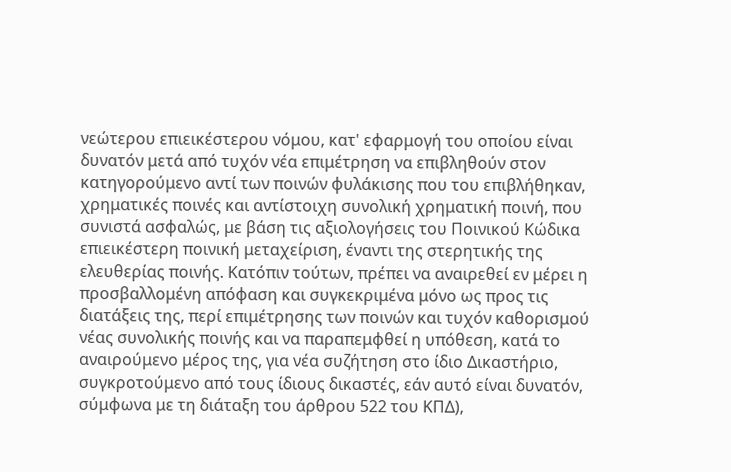νεώτερου επιεικέστερου νόμου, κατ' εφαρμογή του οποίου είναι δυνατόν μετά από τυχόν νέα επιμέτρηση να επιβληθούν στον κατηγορούμενο αντί των ποινών φυλάκισης που του επιβλήθηκαν, χρηματικές ποινές και αντίστοιχη συνολική χρηματική ποινή, που συνιστά ασφαλώς, με βάση τις αξιολογήσεις του Ποινικού Κώδικα επιεικέστερη ποινική μεταχείριση, έναντι της στερητικής της ελευθερίας ποινής. Κατόπιν τούτων, πρέπει να αναιρεθεί εν μέρει η προσβαλλομένη απόφαση και συγκεκριμένα μόνο ως προς τις διατάξεις της, περί επιμέτρησης των ποινών και τυχόν καθορισμού νέας συνολικής ποινής και να παραπεμφθεί η υπόθεση, κατά το αναιρούμενο μέρος της, για νέα συζήτηση στο ίδιο Δικαστήριο, συγκροτούμενο από τους ίδιους δικαστές, εάν αυτό είναι δυνατόν, σύμφωνα με τη διάταξη του άρθρου 522 του ΚΠΔ),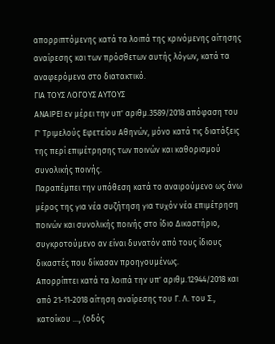απορριπτόμενης κατά τα λοιπά της κρινόμενης αίτησης αναίρεσης και των πρόσθετων αυτής λόγων, κατά τα αναφερόμενα στο διατακτικό.
ΓΙΑ ΤΟΥΣ ΛΟΓΟΥΣ ΑΥΤΟΥΣ
ΑΝΑΙΡΕΙ εν μέρει την υπ' αριθμ.3589/2018 απόφαση του Γ' Τριμελούς Εφετείου Αθηνών, μόνο κατά τις διατάξεις της περί επιμέτρησης των ποινών και καθορισμού συνολικής ποινής.
Παραπέμπει την υπόθεση κατά το αναιρούμενο ως άνω μέρος της για νέα συζήτηση για τυχόν νέα επιμέτρηση ποινών και συνολικής ποινής στο ίδιο Δικαστήριο, συγκροτούμενο αν είναι δυνατόν από τους ίδιους δικαστές που δίκασαν προηγουμένως.
Απορρίπτει κατά τα λοιπά την υπ' αριθμ.12944/2018 και από 21-11-2018 αίτηση αναίρεσης του Γ. Λ. του Σ., κατοίκου ..., (οδός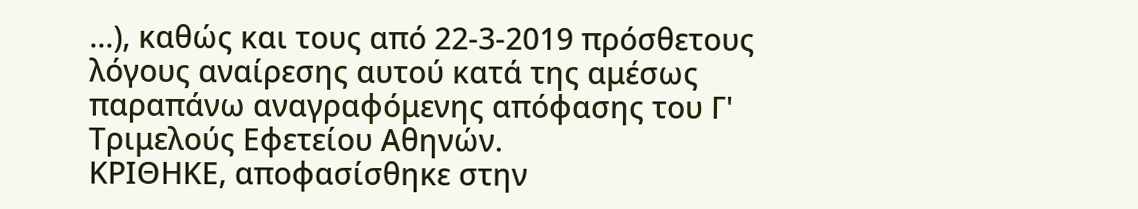...), καθώς και τους από 22-3-2019 πρόσθετους λόγους αναίρεσης αυτού κατά της αμέσως παραπάνω αναγραφόμενης απόφασης του Γ' Τριμελούς Εφετείου Αθηνών.
ΚΡΙΘΗΚΕ, αποφασίσθηκε στην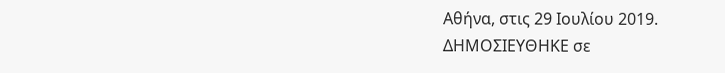Αθήνα, στις 29 Ιουλίου 2019.
ΔΗΜΟΣΙΕΥΘΗΚΕ σε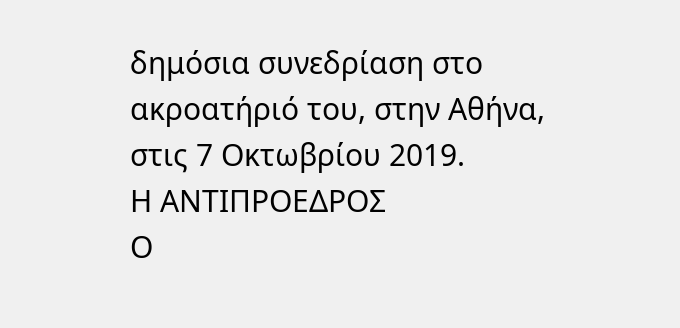δημόσια συνεδρίαση στο ακροατήριό του, στην Αθήνα, στις 7 Οκτωβρίου 2019.
Η ΑΝΤΙΠΡΟΕΔΡΟΣ
Ο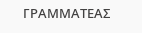ΓΡΑΜΜΑΤΕΑΣ